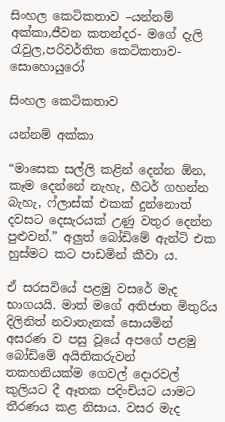සිංහල කෙටිකතාව –යන්නම් අක්කා,ජීවන කතන්දර- මගේ දැලි රැවුල,පරිවර්තිත කෙටිකතාව- සොහොයුරෝ

සිංහල කෙටිකතාව

යන්නම් අක්කා

“මාසෙක සල්ලි කළින් දෙන්න ඕන, කෑම දෙන්නේ නැහැ, හීටර් ගහන්න බැහැ, ෆ්ලාස්ක් එකක් දුන්නොත් දවසට දෙසැරයක් උණු වතුර දෙන්න පුළුවන්.” අලුත් බෝඩිමේ ඇන්ටි එක හුස්මට කට පාඩමින් කීවා ය.

ඒ සරසවියේ පළමු වසරේ මැද භාගයයි. මාත් මගේ අතිජාත මිතුරිය දිලිනිත් නවාතැනක් සොයමින් අසරණ ව පසු වූයේ අපගේ පළමු බෝඩිමේ අයිතිකරුවන් තකහනියක්ම ගෙවල් දොරවල් කුලියට දී ඈතක පදිංචියට යාමට තීරණය කළ නිසාය. වසර මැද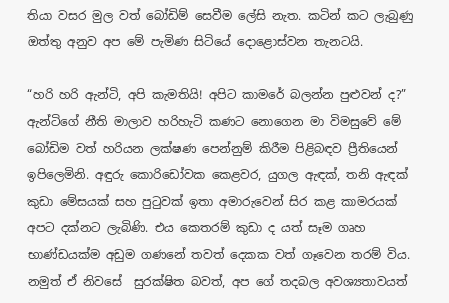තියා වසර මුල වත් බෝඩිම් සෙවීම ලේසි නැත. කටින් කට ලැබුණු ඔත්තු අනුව අප මේ පැමිණ සිටියේ දොළොස්වන තැනටයි.

“හරි හරි ඇන්ටි, අපි කැමතියි! අපිට කාමරේ බලන්න පුළුවන් ද?” ඇන්ටිගේ නීති මාලාව හරිහැටි කණට නොගෙන මා විමසුවේ මේ බෝඩිම වත් හරියන ලක්ෂණ පෙන්නුම් කිරීම පිළිබඳව ප්‍රීතියෙන් ඉපිලෙමිනි. අඳුරු කොරිඩෝවක කෙළවර, යුගල ඇඳක්, තනි ඇඳක් කුඩා මේසයක් සහ පුටුවක් ඉතා අමාරුවෙන් සිර කළ කාමරයක් අපට දක්නට ලැබිණි. එය කෙතරම් කුඩා ද යත් සෑම ගෘහ භාණ්ඩයක්ම අඩුම ගණනේ තවත් දෙකක වත් ගෑවෙන තරම් විය. නමුත් ඒ නිවසේ  සුරක්ෂිත බවත්, අප ගේ තදබල අවශ්‍යතාවයත්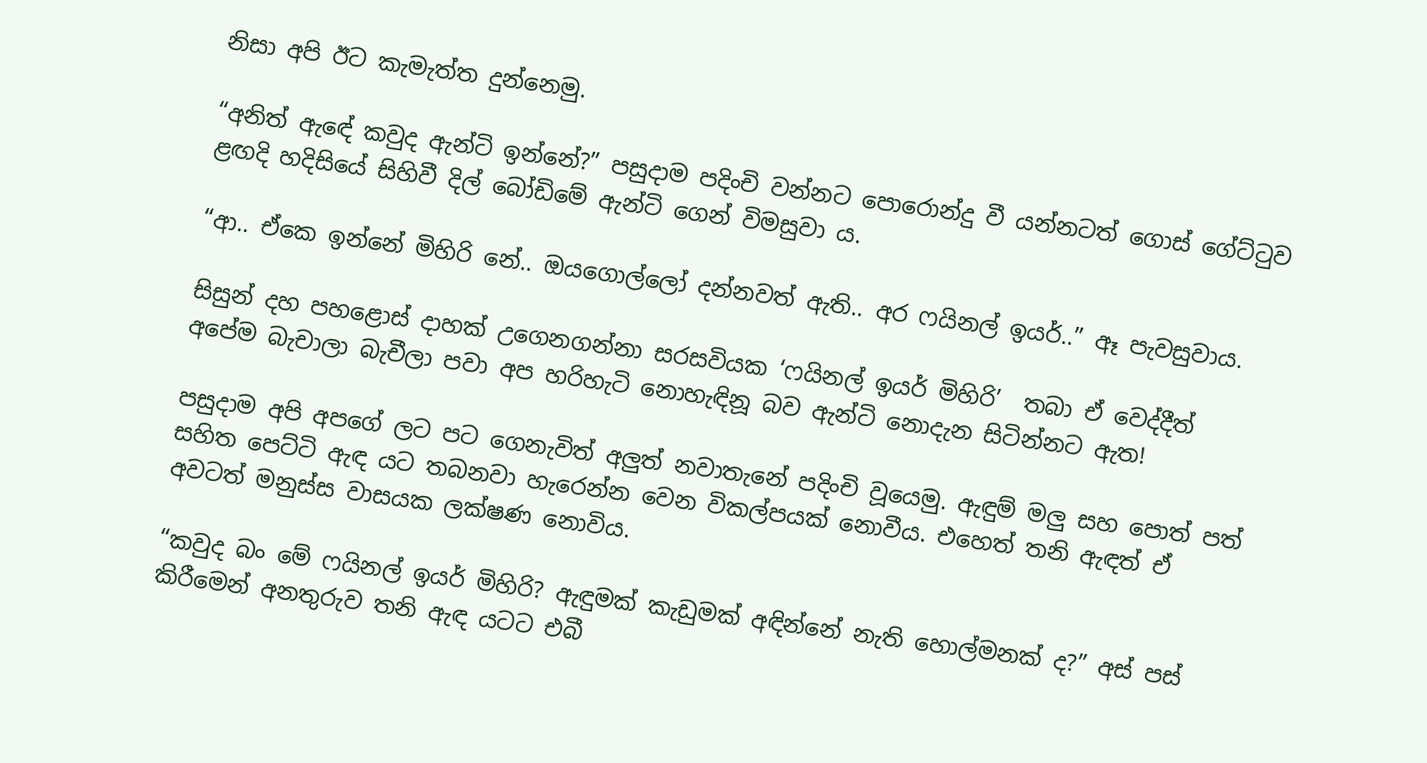නිසා අපි ඊට කැමැත්ත දුන්නෙමු.

“අනිත් ඇඳේ කවුද ඇන්ටි ඉන්නේ?” පසුදාම පදිංචි වන්නට පොරොන්දු වී යන්නටත් ගොස් ගේට්ටුව ළඟදි හදිසියේ සිහිවී දිල් බෝඩිමේ ඇන්ටි ගෙන් විමසුවා ය.

“ආ.. ඒකෙ ඉන්නේ මිහිරි නේ.. ඔයගොල්ලෝ දන්නවත් ඇති.. අර ෆයිනල් ඉයර්..” ඈ පැවසුවාය.

සිසුන් දහ පහළොස් දාහක් උගෙනගන්නා සරසවියක ‘ෆයිනල් ඉයර් මිහිරි’  තබා ඒ වෙද්දීත් අපේම බැචාලා බැචීලා පවා අප හරිහැටි නොහැඳිනූ බව ඇන්ටි නොදැන සිටින්නට ඇත!

පසුදාම අපි අපගේ ලට පට ගෙනැවිත් අලුත් නවාතැනේ පදිංචි වූයෙමු. ඇඳුම් මලු සහ පොත් පත් සහිත පෙට්ටි ඇඳ යට තබනවා හැරෙන්න වෙන විකල්පයක් නොවීය. එහෙත් තනි ඇඳත් ඒ අවටත් මනුස්ස වාසයක ලක්ෂණ නොවිය.

“කවුද බං මේ ෆයිනල් ඉයර් මිහිරි? ඇඳුමක් කැඩුමක් අඳින්නේ නැති හොල්මනක් ද?” අස් පස් කිරීමෙන් අනතුරුව තනි ඇඳ යටට එබී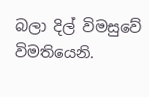බලා දිල් විමසුවේ විමතියෙනි.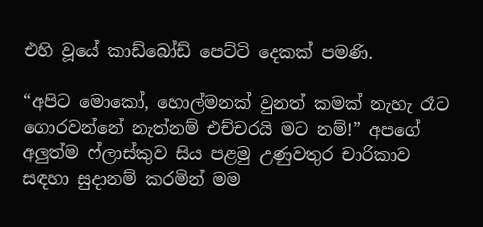එහි වූයේ කාඩ්බෝඩ් පෙට්ටි දෙකක් පමණි.

“අපිට මොකෝ, හොල්මනක් වුනත් කමක් නැහැ රෑට ගොරවන්නේ නැත්නම් එච්චරයි මට නම්!” අපගේ අලුත්ම ෆ්ලාස්කුව සිය පළමු උණුවතුර චාරිකාව සඳහා සුදානම් කරමින් මම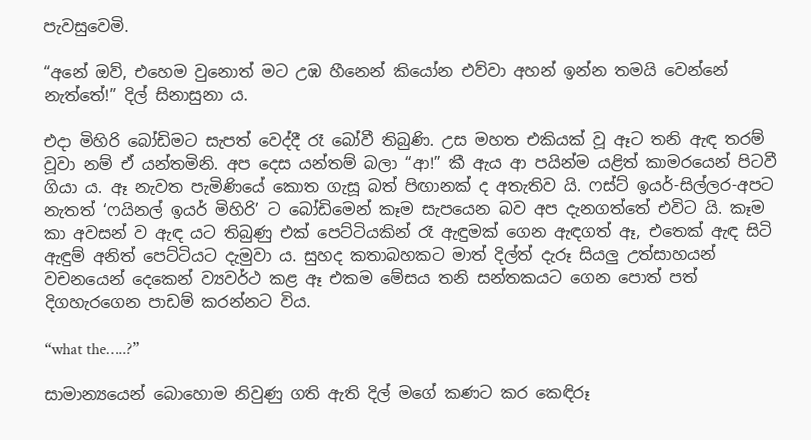පැවසුවෙමි.

“අනේ ඔව්, එහෙම වුනොත් මට උඹ හීනෙන් කියෝන එව්වා අහන් ඉන්න තමයි වෙන්නේ නැත්තේ!” දිල් සිනාසුනා ය.

එදා මිහිරි බෝඩිමට සැපත් වෙද්දී රෑ බෝවී තිබුණි. උස මහත එකියක් වූ ඈට තනි ඇඳ තරම් වූවා නම් ඒ යන්තමිනි. අප දෙස යන්තම් බලා “ආ!” කී ඇය ආ පයින්ම යළිත් කාමරයෙන් පිටවී ගියා ය. ඈ නැවත පැමිණියේ කොත ගැසූ බත් පිඟානක් ද අතැතිව යි. ෆස්ට් ඉයර්-සිල්ලර-අපට නැතත් ‘ෆයිනල් ඉයර් මිහිරි’ ට බෝඩිමෙන් කෑම සැපයෙන බව අප දැනගත්තේ එවිට යි. කෑම කා අවසන් ව ඇඳ යට තිබුණු එක් පෙට්ටියකින් රෑ ඇඳුමක් ගෙන ඇඳගත් ඈ, එතෙක් ඇඳ සිටි ඇඳුම් අනිත් පෙට්ටියට දැමුවා ය. සුහද කතාබහකට මාත් දිල්ත් දැරූ සියලු උත්සාහයන් වචනයෙන් දෙකෙන් ව්‍යවර්ථ කළ ඈ එකම මේසය තනි සන්තකයට ගෙන පොත් පත් දිගහැරගෙන පාඩම් කරන්නට විය.

“what the…..?”

සාමාන්‍යයෙන් බොහොම නිවුණු ගති ඇති දිල් මගේ කණට කර කෙඳිරූ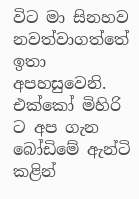විට මා සිනහව නවත්වාගත්තේ ඉතා අපහසුවෙනි. එක්කෝ මිහිරි ට අප ගැන බෝඩිමේ ඇන්ටි කළින්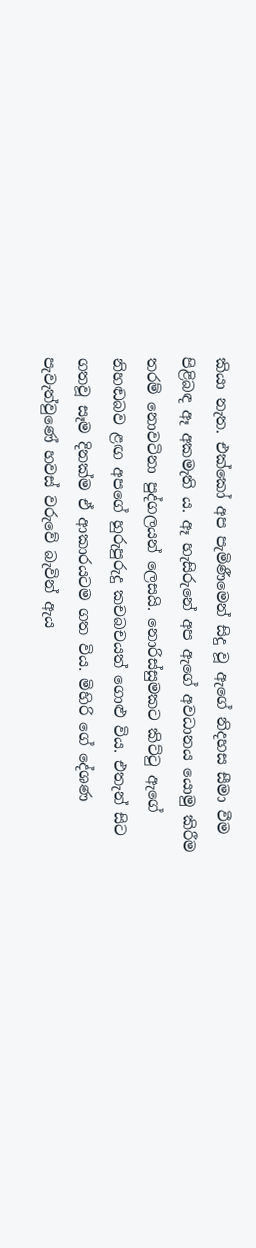කියා නැත. එක්කෝ අප පැමිණීමෙන් සිදු වූ ඇගේ නිදහස සීමා වීම පිළිබඳ ඈ අකමැති ය. ඈ හැසිරුනේ අප ඇගේ අවධානය යොමු කිරීම තරම් නොවටිනා පුද්ගලයන් ලෙසයි. නොරිස්සුමකට කිට්ටු ඇගේ නිහඬබව ළඟ අපගේ හුරුපුරුදු කචබචයත් ගොළු විය. එතැන් සිට ගතවූ සෑම දිනක්ම ඒ ආකාරයටම ගත විය. මිහිරි ගේ දේශණ පැවැත්වුණේ හවස් වරුවේ බැවින් ඇය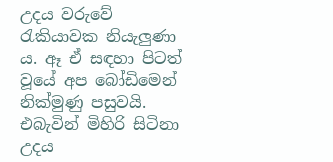උදය වරුවේ රැකියාවක නියැලුණා ය. ඈ ඒ සඳහා පිටත් වූයේ අප බෝඩිමෙන් නික්මුණු පසුවයි. එබැවින් මිහිරි සිටිනා උදය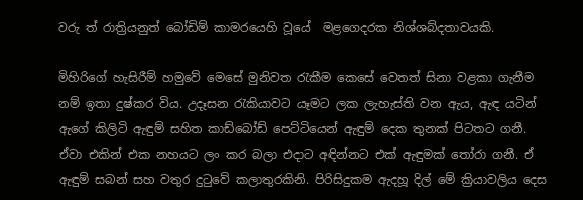වරු ත් රාත්‍රියනුත් බෝඩිම් කාමරයෙහි වූයේ  මළගෙදරක නිශ්ශබ්දතාවයකි.

මිහිරිගේ හැසිරීම් හමුවේ මෙසේ මුනිවත රැකීම කෙසේ වෙතත් සිනා වළකා ගැනීම නම් ඉතා දුෂ්කර විය. උදෑසන රැකියාවට යෑමට ලක ලැහැස්ති වන ඇය, ඇඳ යටින් ඇගේ කිලිටි ඇඳුම් සහිත කාඩ්බෝඩ් පෙට්ටියෙන් ඇඳුම් දෙක තුනක් පිටතට ගනී. ඒවා එකින් එක නහයට ලං කර බලා එදාට අඳින්නට එක් ඇඳුමක් තෝරා ගනී. ඒ ඇඳුම් සබන් සහ වතුර දුටුවේ කලාතුරකිනි. පිරිසිදුකම ඇදහූ දිල් මේ ක්‍රියාවලිය දෙස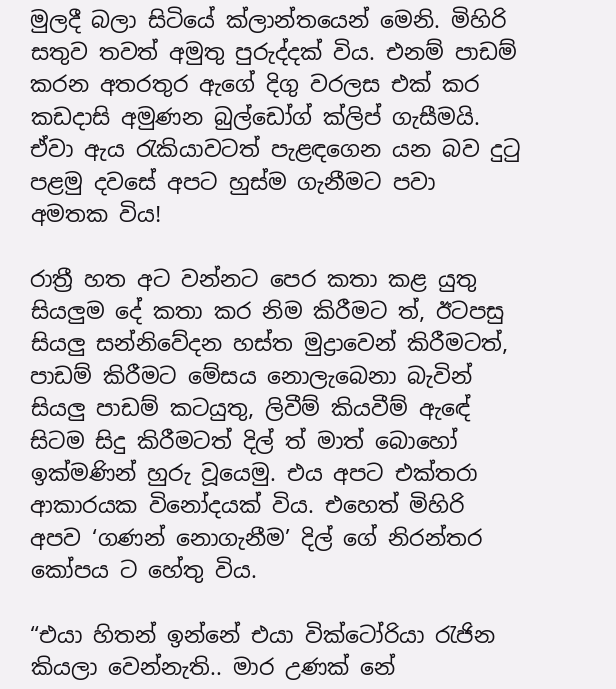මුලදී බලා සිටියේ ක්ලාන්තයෙන් මෙනි. මිහිරි සතුව තවත් අමුතු පුරුද්දක් විය. එනම් පාඩම් කරන අතරතුර ඇගේ දිගු වරලස එක් කර කඩදාසි අමුණන බුල්ඩෝග් ක්ලිප් ගැසීමයි. ඒවා ඇය රැකියාවටත් පැළඳගෙන යන බව දුටු පළමු දවසේ අපට හුස්ම ගැනීමට පවා අමතක විය!

රාත්‍රී හත අට වන්නට පෙර කතා කළ යුතු සියලුම දේ කතා කර නිම කිරීමට ත්, ඊටපසු සියලු සන්නිවේදන හස්ත මුද්‍රාවෙන් කිරීමටත්, පාඩම් කිරීමට මේසය නොලැබෙනා බැවින් සියලු පාඩම් කටයුතු, ලිවීම් කියවීම් ඇඳේ සිටම සිදු කිරීමටත් දිල් ත් මාත් බොහෝ ඉක්මණින් හුරු වූයෙමු. එය අපට එක්තරා ආකාරයක විනෝදයක් විය. එහෙත් මිහිරි අපව ‘ගණන් නොගැනීම’ දිල් ගේ නිරන්තර කෝපය ට හේතු විය.

“එයා හිතන් ඉන්නේ එයා වික්ටෝරියා රැජින කියලා වෙන්නැති.. මාර උණක් නේ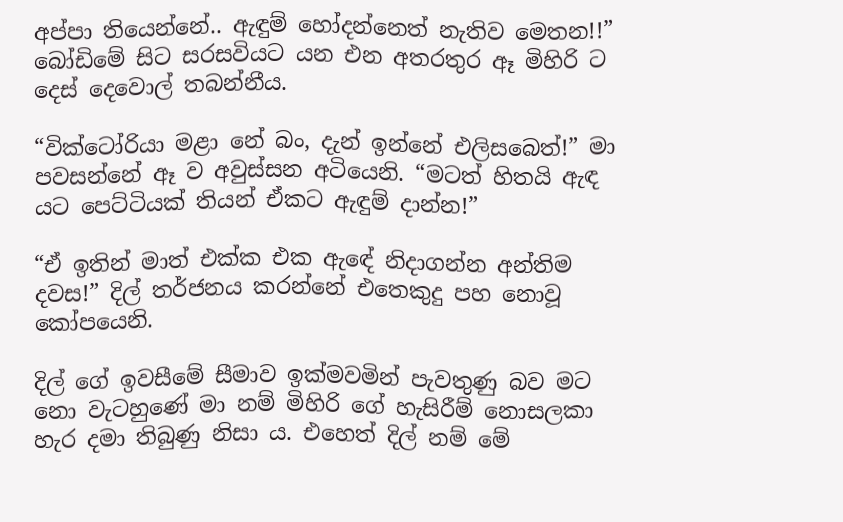අප්පා තියෙන්නේ.. ඇඳුම් හෝදන්නෙත් නැතිව මෙතන!!” බෝඩිමේ සිට සරසවියට යන එන අතරතුර ඈ මිහිරි ට දෙස් දෙවොල් තබන්නීය.

“වික්ටෝරියා මළා නේ බං, දැන් ඉන්නේ එලිසබෙත්!” මා පවසන්නේ ඈ ව අවුස්සන අටියෙනි. “මටත් හිතයි ඇඳ යට පෙට්ටියක් තියන් ඒකට ඇඳුම් දාන්න!”

“ඒ ඉතින් මාත් එක්ක එක ඇඳේ නිදාගන්න අන්තිම දවස!” දිල් තර්ජනය කරන්නේ එතෙකුදු පහ නොවූ කෝපයෙනි.

දිල් ගේ ඉවසීමේ සීමාව ඉක්මවමින් පැවතුණු බව මට නො වැටහුණේ මා නම් මිහිරි ගේ හැසිරීම් නොසලකා හැර දමා තිබුණු නිසා ය. එහෙත් දිල් නම් මේ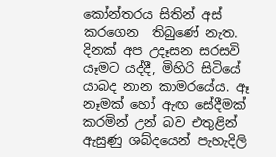කෝන්තරය සිතින් අස් කරගෙන  තිබුණේ නැත. දිනක් අප උදෑසන සරසවි යෑමට යද්දී, මිහිරි සිටියේ යාබද නාන කාමරයේය. ඈ නෑමක් හෝ ඇඟ සේදීමක් කරමින් උන් බව එතුළින් ඇසුණු ශබ්දයෙන් පැහැදිලි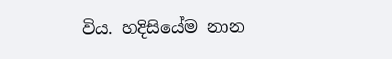විය. හදිසියේම නාන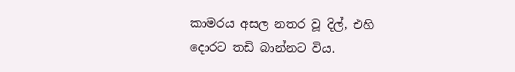කාමරය අසල නතර වූ දිල්, එහි දොරට තඩි බාන්නට විය.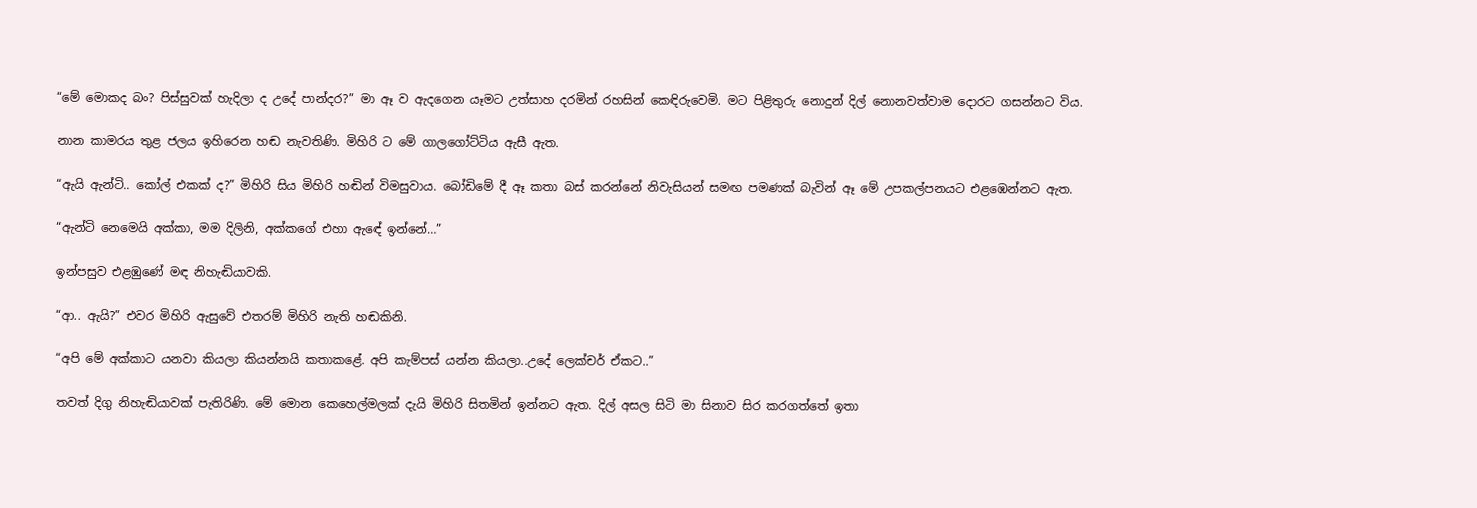“මේ මොකද බං? පිස්සුවක් හැදිලා ද උදේ පාන්දර?” මා ඈ ව ඇදගෙන යෑමට උත්සාහ දරමින් රහසින් කෙඳිරුවෙමි. මට පිළිතුරු නොදුන් දිල් නොනවත්වාම දොරට ගසන්නට විය.

නාන කාමරය තුළ ජලය ඉහිරෙන හඬ නැවතිණි. මිහිරි ට මේ ගාලගෝට්ටිය ඇසී ඇත.

“ඇයි ඇන්ටි.. කෝල් එකක් ද?” මිහිරි සිය මිහිරි හඬින් විමසුවාය. බෝඩිමේ දී ඈ කතා බස් කරන්නේ නිවැසියන් සමඟ පමණක් බැවින් ඈ මේ උපකල්පනයට එළඹෙන්නට ඇත.

“ඇන්ටි නෙමෙයි අක්කා, මම දිලිනි, අක්කගේ එහා ඇඳේ ඉන්නේ…”

ඉන්පසුව එළඹුණේ මඳ නිහැඬියාවකි.

“ආ.. ඇයි?” එවර මිහිරි ඇසුවේ එතරම් මිහිරි නැති හඬකිනි.

“අපි මේ අක්කාට යනවා කියලා කියන්නයි කතාකළේ. අපි කැම්පස් යන්න කියලා..උදේ ලෙක්චර් ඒකට..”

තවත් දිගු නිහැඬියාවක් පැතිරිණි. මේ මොන කෙහෙල්මලක් දැයි මිහිරි සිතමින් ඉන්නට ඇත. දිල් අසල සිටි මා සිනාව සිර කරගත්තේ ඉතා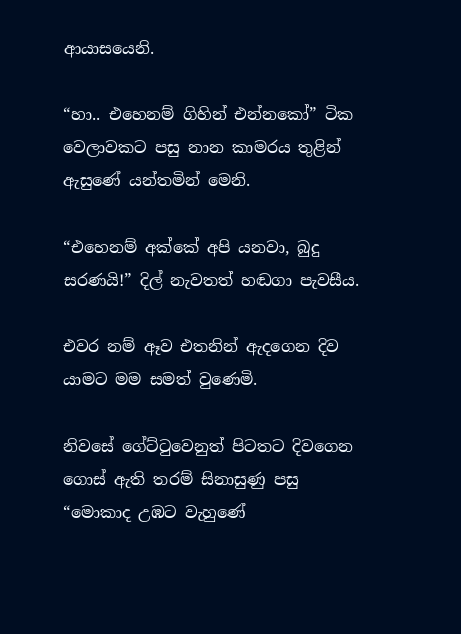ආයාසයෙනි.

“හා.. එහෙනම් ගිහින් එන්නකෝ” ටික වෙලාවකට පසු නාන කාමරය තුළින් ඇසුණේ යන්තමින් මෙනි.

“එහෙනම් අක්කේ අපි යනවා, බුදු සරණයි!” දිල් නැවතත් හඬගා පැවසීය.

එවර නම් ඈව එතනින් ඇදගෙන දිව යාමට මම සමත් වුණෙමි.

නිවසේ ගේට්ටුවෙනුත් පිටතට දිවගෙන ගොස් ඇති තරම් සිනාසුණු පසු “මොකාද උඹට වැහුණේ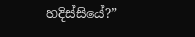හදිස්සියේ?”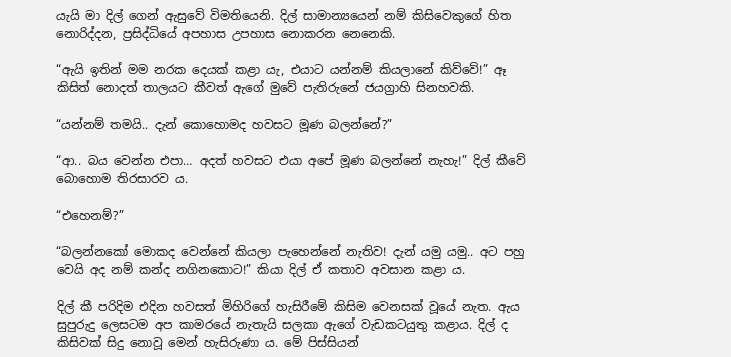යැයි මා දිල් ගෙන් ඇසුවේ විමතියෙනි. දිල් සාමාන්‍යයෙන් නම් කිසිවෙකුගේ හිත නොරිද්දන, ප්‍රසිද්ධියේ අපහාස උපහාස නොකරන නෙනෙකි.

“ඇයි ඉතින් මම නරක දෙයක් කළා යැ, එයාට යන්නම් කියලානේ කිව්වේ!” ඈ කිසිත් නොදත් තාලයට කීවත් ඇගේ මුවේ පැතිරුනේ ජයග්‍රාහි සිනහවකි.

“යන්නම් තමයි.. දැන් කොහොමද හවසට මූණ බලන්නේ?”

“ආ.. බය වෙන්න එපා… අදත් හවසට එයා අපේ මූණ බලන්නේ නැහැ!” දිල් කීවේ බොහොම තිරසාරව ය.

“එහෙනම්?”

“බලන්නකෝ මොකද වෙන්නේ කියලා පැහෙන්නේ නැතිව! දැන් යමු යමු.. අට පහු වෙයි අද නම් කන්ද නගිනකොට!” කියා දිල් ඒ කතාව අවසාන කළා ය.

දිල් කී පරිදිම එදින හවසත් මිහිරිගේ හැසිරීමේ කිසිම වෙනසක් වූයේ නැත. ඇය සුපුරුදු ලෙසටම අප කාමරයේ නැතැයි සලකා ඇගේ වැඩකටයුතු කළාය. දිල් ද කිසිවක් සිදු නොවූ මෙන් හැසිරුණා ය. මේ පිස්සියන්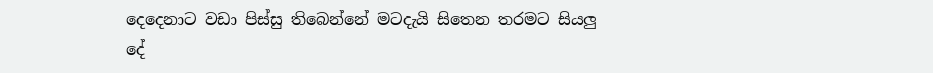දෙදෙනාට වඩා පිස්සු තිබෙන්නේ මටදැයි සිතෙන තරමට සියලු දේ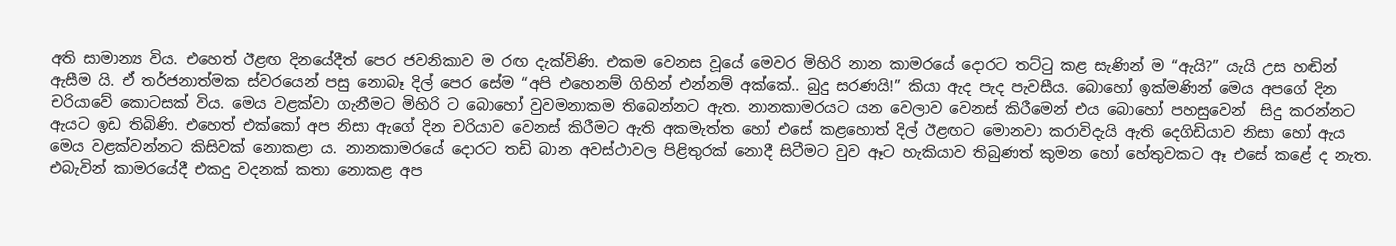අති සාමාන්‍ය විය. එහෙත් ඊළඟ දිනයේදීත් පෙර ජවනිකාව ම රඟ දැක්විණි. එකම වෙනස වූයේ මෙවර මිහිරි නාන කාමරයේ දොරට තට්ටු කළ සැණින් ම “ඇයි?” යැයි උස හඬින් ඇසීම යි. ඒ තර්ජනාත්මක ස්වරයෙන් පසු නොබෑ දිල් පෙර සේම “අපි එහෙනම් ගිහින් එන්නම් අක්කේ.. බුදු සරණයි!” කියා ඇද පැද පැවසීය. බොහෝ ඉක්මණින් මෙය අපගේ දින චරියාවේ කොටසක් විය. මෙය වළක්වා ගැනීමට මිහිරි ට බොහෝ වුවමනාකම තිබෙන්නට ඇත. නානකාමරයට යන වෙලාව වෙනස් කිරීමෙන් එය බොහෝ පහසුවෙන්  සිදු කරන්නට ඇයට ඉඩ තිබිණි. එහෙත් එක්කෝ අප නිසා ඇගේ දින චරියාව වෙනස් කිරීමට ඇති අකමැත්ත හෝ එසේ කළහොත් දිල් ඊළඟට මොනවා කරාවිදැයි ඇති දෙගිඩියාව නිසා හෝ ඇය මෙය වළක්වන්නට කිසිවක් නොකළා ය. නානකාමරයේ දොරට තඩි බාන අවස්ථාවල පිළිතුරක් නොදී සිටීමට වුව ඈට හැකියාව තිබුණත් කුමන හෝ හේතුවකට ඈ එසේ කළේ ද නැත. එබැවින් කාමරයේදී එකදු වදනක් කතා නොකළ අප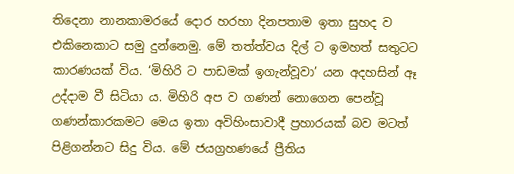තිදෙනා නානකාමරයේ දොර හරහා දිනපතාම ඉතා සුහද ව එකිනෙකාට සමු දුන්නෙමු. මේ තත්ත්වය දිල් ට ඉමහත් සතුටට කාරණයක් විය. ‘මිහිරි ට පාඩමක් ඉගැන්වූවා’ යන අදහසින් ඈ උද්දාම වී සිටියා ය. මිහිරි අප ව ගණන් නොගෙන පෙන්වූ ගණන්කාරකමට මෙය ඉතා අවිහිංසාවාදී ප්‍රහාරයක් බව මටත් පිළිගන්නට සිදු විය. මේ ජයග්‍රහණයේ ප්‍රීතිය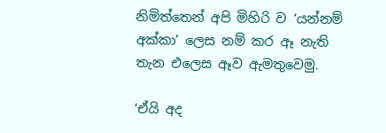නිමිත්තෙන් අපි මිහිරි ව ‘යන්නම් අක්කා’ ලෙස නම් කර ඈ නැති තැන එලෙස ඈව ඇමතුවෙමු.

‘ඒයි අද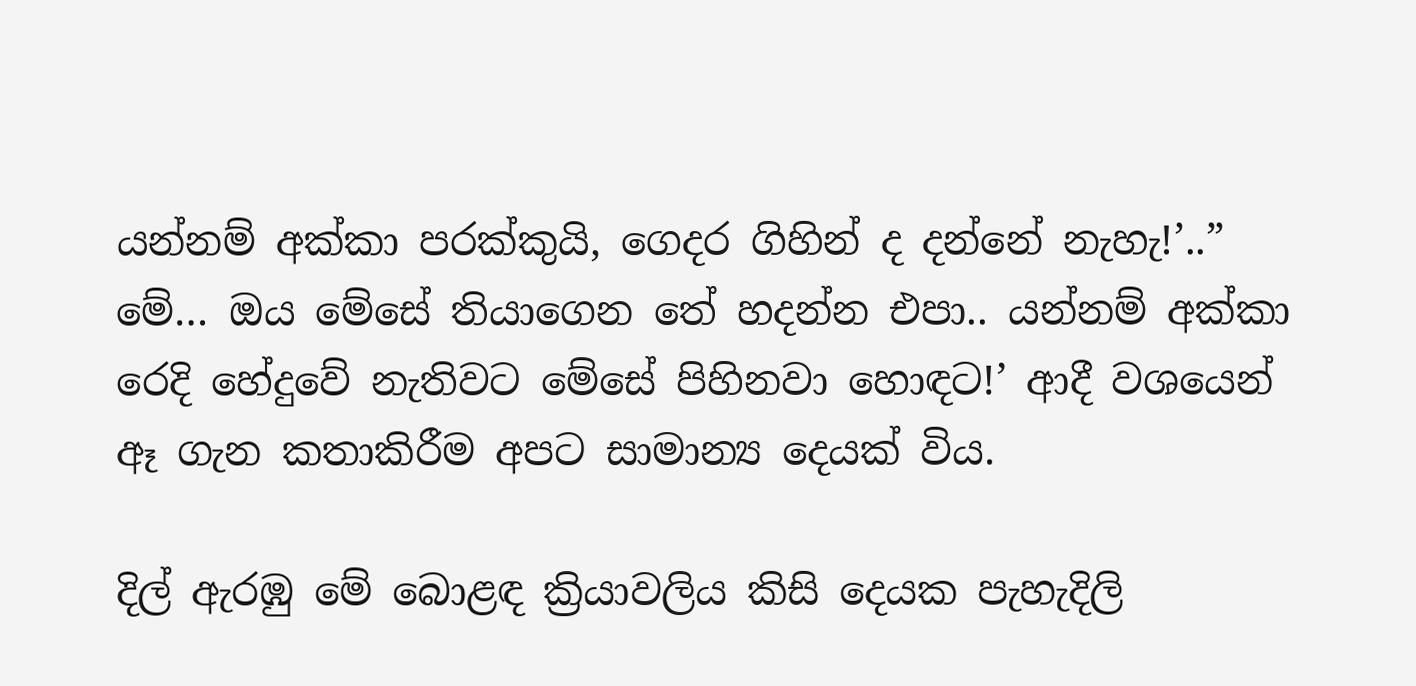යන්නම් අක්කා පරක්කුයි, ගෙදර ගිහින් ද දන්නේ නැහැ!’..” මේ… ඔය මේසේ තියාගෙන තේ හදන්න එපා.. යන්නම් අක්කා රෙදි හේදුවේ නැතිවට මේසේ පිහිනවා හොඳට!’ ආදී වශයෙන් ඈ ගැන කතාකිරීම අපට සාමාන්‍ය දෙයක් විය.

දිල් ඇරඹු මේ බොළඳ ක්‍රියාවලිය කිසි දෙයක පැහැදිලි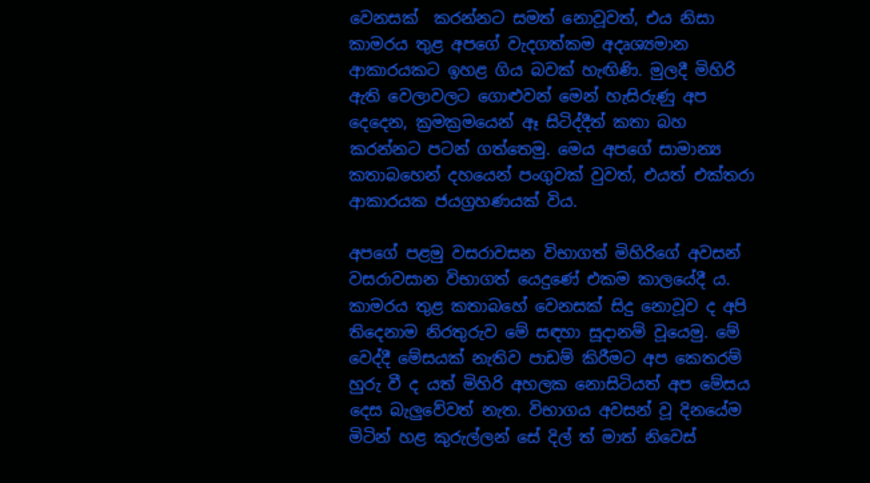වෙනසක්  කරන්නට සමත් නොවූවත්, එය නිසා කාමරය තුළ අපගේ වැදගත්කම අදෘශ්‍යමාන ආකාරයකට ඉහළ ගිය බවක් හැඟිණි. මුලදී මිහිරි ඇති වෙලාවලට ගොළුවන් මෙන් හැසිරුණු අප දෙදෙන, ක්‍රමක්‍රමයෙන් ඈ සිටිද්දීත් කතා බහ කරන්නට පටන් ගත්තෙමු. මෙය අපගේ සාමාන්‍ය කතාබහෙන් දහයෙන් පංගුවක් වුවත්, එයත් එක්තරා ආකාරයක ජයග්‍රහණයක් විය.

අපගේ පළමු වසරාවසන විභාගත් මිහිරිගේ අවසන් වසරාවසාන විභාගත් යෙදුණේ එකම කාලයේදී ය. කාමරය තුළ කතාබහේ වෙනසක් සිදු නොවූව ද අපි තිදෙනාම නිරතුරුව මේ සඳහා සූදානම් වූයෙමු. මේ වෙද්දී මේසයක් නැතිව පාඩම් කිරීමට අප කෙතරම් හුරු වී ද යත් මිහිරි අහලක නොසිටියත් අප මේසය දෙස බැලුවේවත් නැත. විභාගය අවසන් වූ දිනයේම මිටින් හළ කුරුල්ලන් සේ දිල් ත් මාත් නිවෙස්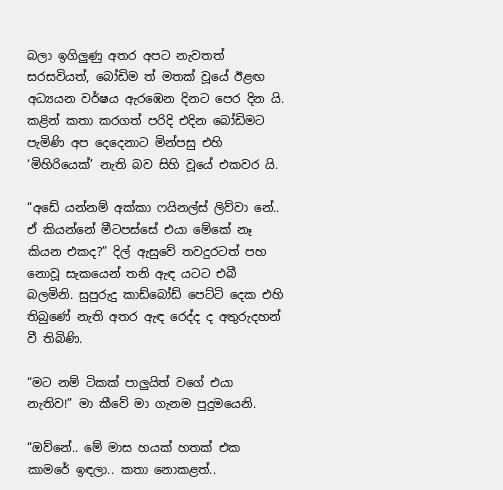බලා ඉගිලුණු අතර අපට නැවතත් සරසවියත්, බෝඩිම ත් මතක් වූයේ ඊළඟ අධ්‍යයන වර්ෂය ඇරඹෙන දිනට පෙර දින යි. කළින් කතා කරගත් පරිදි එදින බෝඩිමට පැමිණි අප දෙදෙනාට මින්පසු එහි ‘මිහිරියෙක්’ නැති බව සිහි වූයේ එකවර යි.

“අඩේ යන්නම් අක්කා ෆයිනල්ස් ලිව්වා නේ.. ඒ කියන්නේ මීටපස්සේ එයා මේකේ නෑ කියන එකද?” දිල් ඇසුවේ තවදුරටත් පහ නොවූ සැකයෙන් තනි ඇඳ යටට එබී බලමිනි. සුපුරුදු කාඩ්බෝඩ් පෙට්ටි දෙක එහි තිබුණේ නැති අතර ඇඳ රෙද්ද ද අතුරුදහන් වී තිබිණි.

“මට නම් ටිකක් පාලුයිත් වගේ එයා නැතිව!” මා කීවේ මා ගැනම පුදුමයෙනි.

“ඔව්නේ.. මේ මාස හයක් හතක් එක කාමරේ ඉඳලා.. කතා නොකළත්..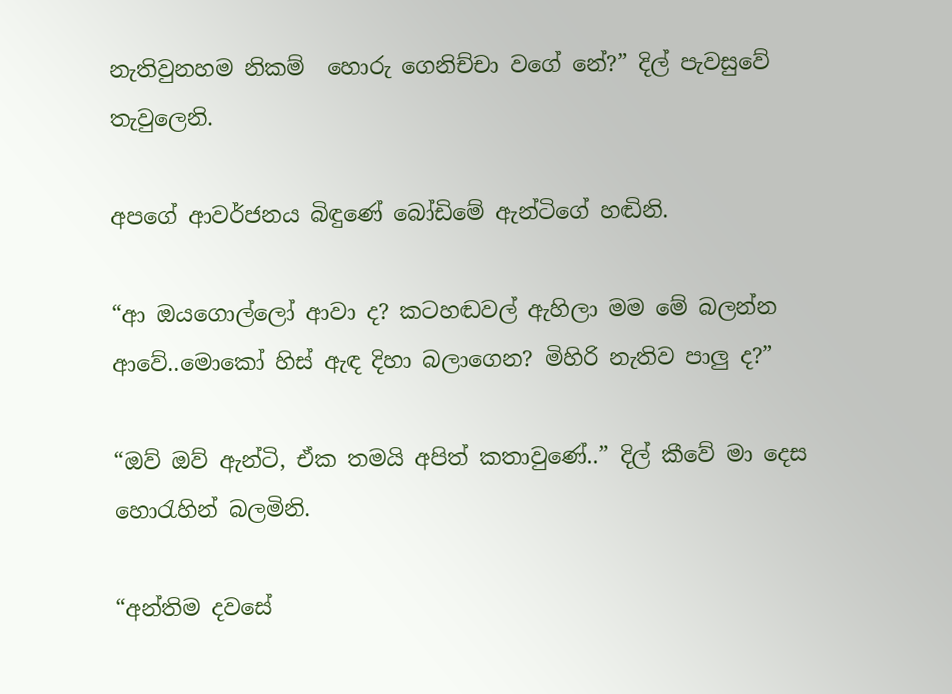නැතිවුනහම නිකම්  හොරු ගෙනිච්චා වගේ නේ?” දිල් පැවසුවේ තැවුලෙනි.

අපගේ ආවර්ජනය බිඳුණේ බෝඩිමේ ඇන්ටිගේ හඬිනි.

“ආ ඔයගොල්ලෝ ආවා ද? කටහඬවල් ඇහිලා මම මේ බලන්න ආවේ..මොකෝ හිස් ඇඳ දිහා බලාගෙන? මිහිරි නැතිව පාලු ද?”

“ඔව් ඔව් ඇන්ටි, ඒක තමයි අපිත් කතාවුණේ..” දිල් කීවේ මා දෙස හොරැහින් බලමිනි.

“අන්තිම දවසේ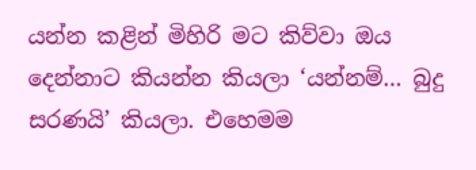යන්න කළින් මිහිරි මට කිව්වා ඔය දෙන්නාට කියන්න කියලා ‘යන්නම්… බුදු සරණයි’ කියලා. එහෙමම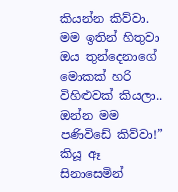කියන්න කිව්වා. මම ඉතින් හිතුවා ඔය තුන්දෙනාගේ මොකක් හරි විහිළුවක් කියලා.. ඔන්න මම පණිවිඩේ කිව්වා!” කියූ ඈ සිනාසෙමින්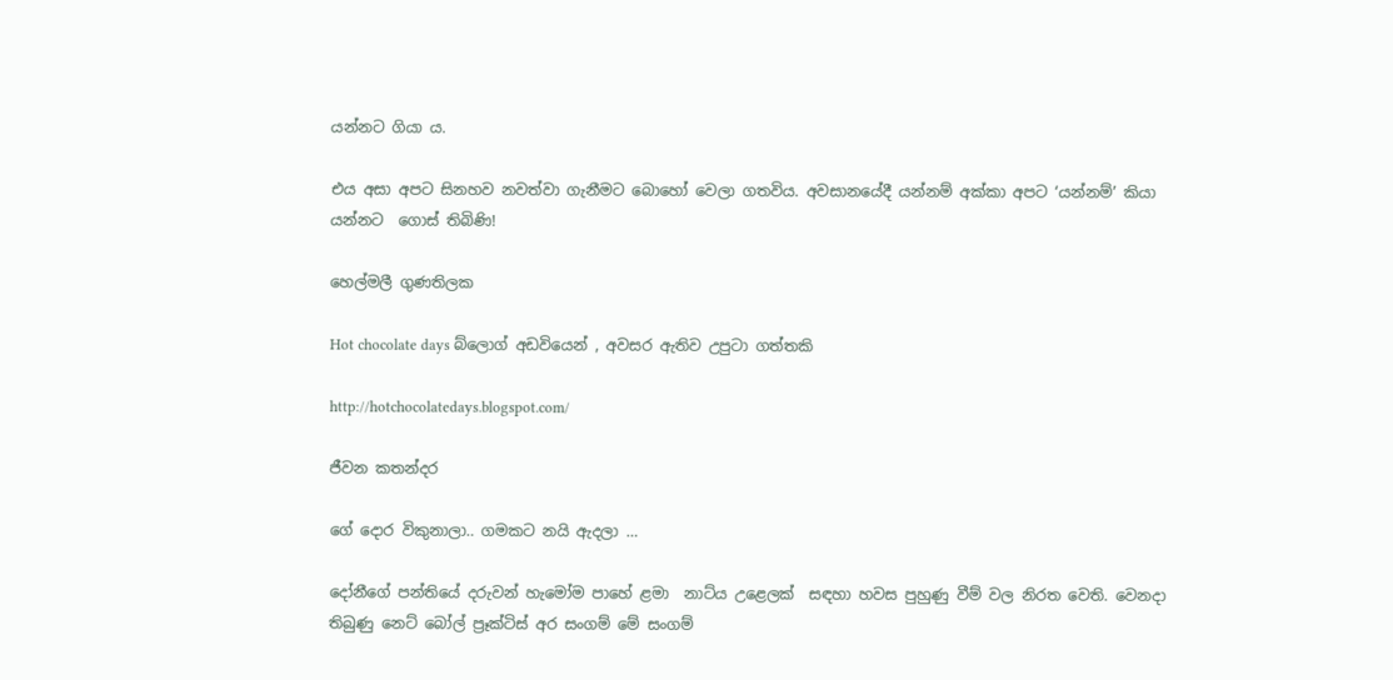යන්නට ගියා ය.

එය අසා අපට සිනහව නවත්වා ගැනීමට බොහෝ වෙලා ගතවිය. අවසානයේදී යන්නම් අක්කා අපට ‘යන්නම්’ කියා යන්නට  ගොස් තිබිණි!

හෙල්මලී ගුණතිලක

Hot chocolate days බ්ලොග් අඩවියෙන් , අවසර ඇතිව උපුටා ගත්තකි

http://hotchocolatedays.blogspot.com/

ජීවන කතන්දර

ගේ දොර විකුනාලා.. ගමකට නයි ඇදලා …

දෝනීගේ පන්තියේ දරුවන් හැමෝම පාහේ ළමා  නාට්ය උළෙලක්  සඳහා හවස පුහුණු වීම් වල නිරත වෙති. වෙනදා තිබුණු නෙට් බෝල් ප්‍රෑක්ටිස් අර සංගම් මේ සංගම්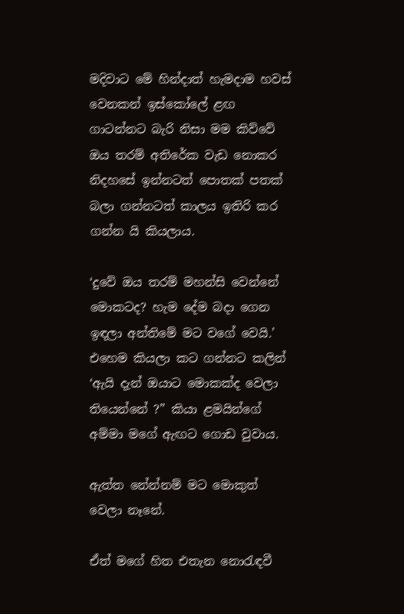මදිවාට මේ හින්දාත් හැමදාම හවස් වෙනකන් ඉස්කෝලේ ළඟ ගාටන්නට බැරි නිසා මම කිව්වේ ඔය තරම් අතිරේක වැඩ නොකර නිදහසේ ඉන්නටත් පොතක් පතක් බලා ගන්නටත් කාලය ඉතිරි කර ගන්න යි කියලාය.

‘දුවේ ඔය තරම් මහන්සි වෙන්නේ මොකටද? හැම දේම බදා ගෙන ඉඳලා අන්තිමේ මට වගේ වෙයි.’ එහෙම කියලා කට ගන්නට කලින්  ‘ඇයි දැන් ඔයාට මොකක්ද වෙලා තියෙන්නේ ?” කියා ළමයින්ගේ අම්මා මගේ ඇඟට ගොඩ වුවාය.

ඇත්ත නේන්නම් මට මොකුත් වෙලා නෑනේ.

ඒත් මගේ හිත එතැන නොරැඳවී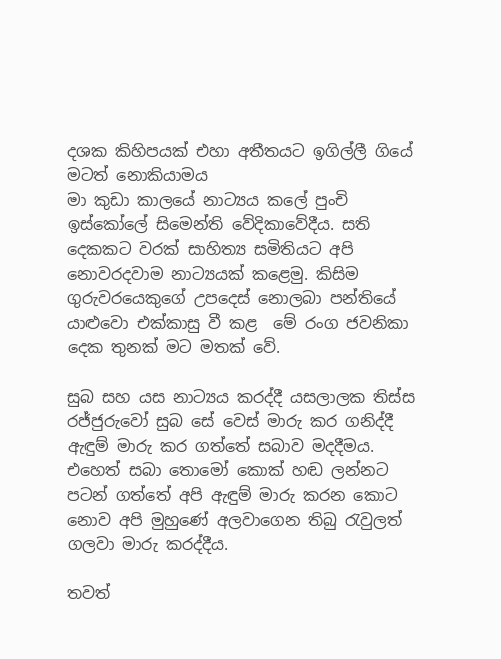දශක කිහිපයක් එහා අතීතයට ඉගිල්ලී ගියේ මටත් නොකියාමය
මා කුඩා කාලයේ නාට්‍යය කලේ පුංචි ඉස්කෝලේ සිමෙන්ති වේදිකාවේදීය. සති දෙකකට වරක් සාහිත්‍ය සමිතියට අපි නොවරදවාම නාට්‍යයක් කළෙමු. කිසිම ගුරුවරයෙකුගේ උපදෙස් නොලබා පන්තියේ යාළුවො එක්කාසු වී කළ  මේ රංග ජවනිකා දෙක තුනක් මට මතක් වේ.

සුබ සහ යස නාට්‍යය කරද්දී යසලාලක තිස්ස රජ්ජුරුවෝ සුබ සේ වෙස් මාරු කර ගනිද්දී ඇඳුම් මාරු කර ගත්තේ සබාව මදදීමය. එහෙත් සබා තොමෝ කොක් හඬ ලන්නට පටන් ගත්තේ අපි ඇඳුම් මාරු කරන කොට නොව අපි මුහුණේ අලවාගෙන තිබු රැවුලත් ගලවා මාරු කරද්දීය.

තවත්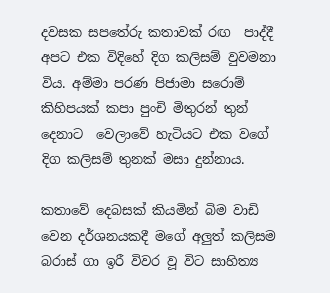දවසක සපතේරු කතාවක් රඟ  පාද්දී අපට එක විදිහේ දිග කලිසම් වුවමනා විය. අම්මා පරණ පිජාමා සරොම් කිහිපයක් කපා පුංචි මිතුරන් තුන් දෙනාට  වෙලාවේ හැටියට එක වගේ  දිග කලිසම් තුනක් මසා දුන්නාය.

කතාවේ දෙබසක් කියමින් බිම වාඩි  වෙන දර්ශනයකදී මගේ අලුත් කලිසම බරාස් ගා ඉරී විවර වූ විට සාහිත්‍ය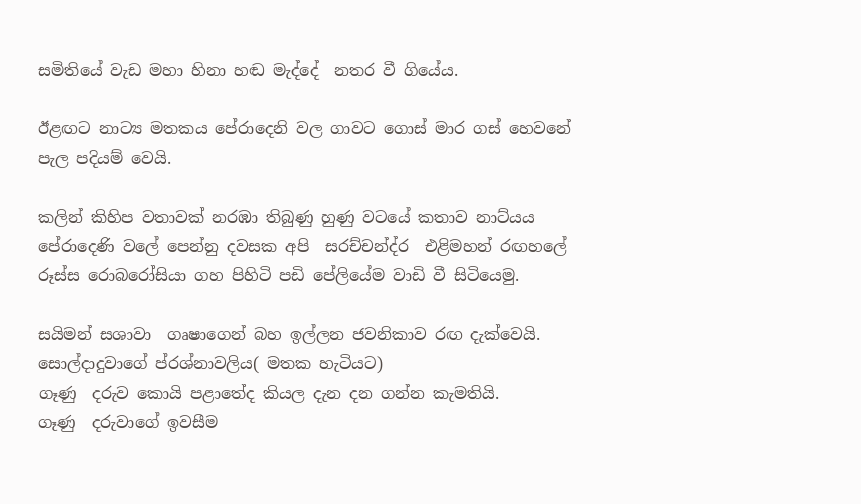සමිතියේ වැඩ මහා හිනා හඬ මැද්දේ  නතර වී ගියේය.

ඊළඟට නාට්‍ය මතකය පේරාදෙනි වල ගාවට ගොස් මාර ගස් හෙවනේ පැල පදියම් වෙයි.

කලින් කිහිප වතාවක් නරඹා තිබුණු හුණු වටයේ කතාව නාට්යය පේරාදෙණි වලේ පෙන්නු දවසක අපි  සරච්චන්ද්ර  එළිමහන් රඟහලේ රූස්ස රොබරෝසියා ගහ පිහිටි පඩි පේලියේම වාඩි වී සිටියෙමු.

සයිමන් සශාවා  ගෘෂාගෙන් බහ ඉල්ලන ජවනිකාව රඟ දැක්වෙයි. සොල්දාදුවාගේ ප්රශ්නාවලිය( මතක හැටියට)
ගෑණු  දරුව කොයි පළාතේද කියල දැන දන ගන්න කැමතියි.
ගෑණු  දරුවාගේ ඉවසීම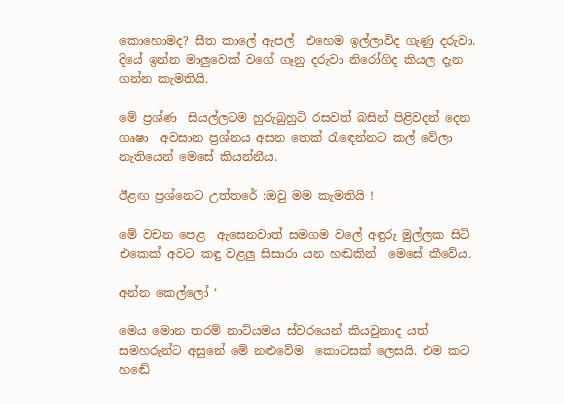කොහොමද? සීත කාලේ ඇපල්  එහෙම ඉල්ලාවිද ගැණු දරුවා.
දියේ ඉන්න මාලුවෙක් වගේ ගෑනු දරුවා නිරෝගිද කියල දැන ගන්න කැමතියි.

මේ ප්‍රශ්ණ  සියල්ලටම හුරුබුහුටි රසවත් බසින් පිළිවදන් දෙන ගෘෂා  අවසාන ප්‍රශ්නය අසන තෙක් රැඳෙන්නට කල් වේලා නැතියෙන් මෙසේ කියන්නීය.

ඊළඟ ප්‍රශ්නෙට උත්තරේ :ඔවු මම කැමතියි !

මේ වචන පෙළ  ඇසෙනවාත් සමගම වලේ අඳුරු මුල්ලක සිටි එකෙක් අවට කඳු වළලු සිසාරා යන හඬකින්  මෙසේ කීවේය.

අන්න කෙල්ලෝ ‘

මෙය මොන තරම් නාට්යමය ස්වරයෙන් කියවුනාද යත් සමහරුන්ට අසුනේ මේ නළුවේම  කොටසක් ලෙසයි. එම කට හඬේ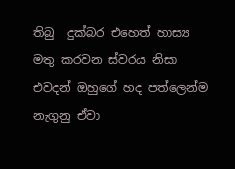තිබු  දුක්බර එහෙත් හාස්‍ය මතු කරවන ස්වරය නිසා එවදන් ඔහුගේ හද පත්ලෙන්ම නැගුනු ඒවා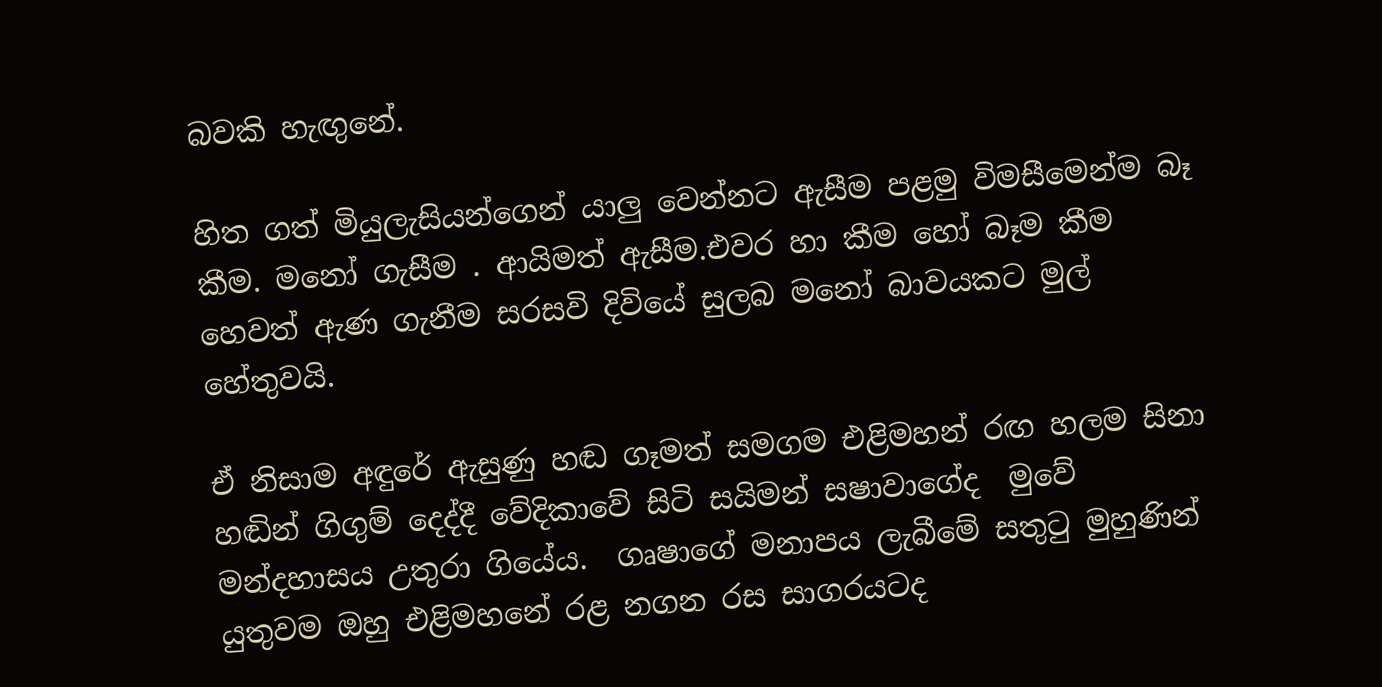බවකි හැඟුනේ.

හිත ගත් මියුලැසියන්ගෙන් යාලු වෙන්නට ඇසීම පළමු විමසීමෙන්ම බෑ  කීම. මනෝ ගැසීම . ආයිමත් ඇසීම.එවර හා කීම හෝ බෑම කීම හෙවත් ඇණ ගැනීම සරසවි දිවියේ සුලබ මනෝ බාවයකට මුල් හේතුවයි.

ඒ නිසාම අඳුරේ ඇසුණු හඬ ගෑමත් සමගම එළිමහන් රඟ හලම සිනා හඬින් ගිගුම් දෙද්දී වේදිකාවේ සිටි සයිමන් සෂාවාගේද  මුවේ මන්දහාසය උතුරා ගියේය.  ගෘෂාගේ මනාපය ලැබීමේ සතුටු මුහුණින් යුතුවම ඔහු එළිමහනේ රළ නගන රස සාගරයටද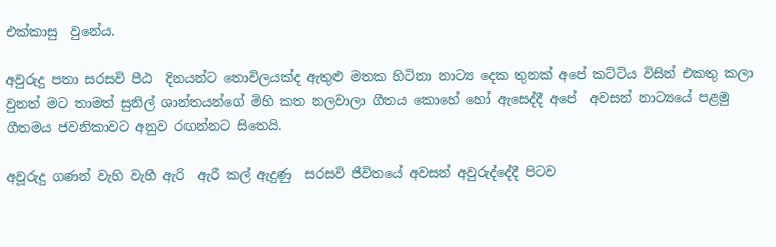එක්කාසු  වුනේය.

අවුරුදු පතා සරසවි පීඨ  දිනයන්ට තොවිලයක්ද ඇතුළු මතක හිටිනා නාට්‍ය දෙක තුනක් අපේ කට්ටිය විසින් එකතු කලා වුනත් මට තාමත් සුනිල් ශාන්තයන්ගේ මිහි කත නලවාලා ගීතය කොහේ හෝ ඇසෙද්දී අපේ  අවසන් නාට්‍යයේ පළමු ගීතමය ජවනිකාවට අනුව රඟන්නට සිතෙයි.

අවූරුදු ගණන් වැහි වැහී ඇරි  ඇරී කල් ඇදුණු  සරසවි ජීවිතයේ අවසන් අවුරුද්දේදී පිටව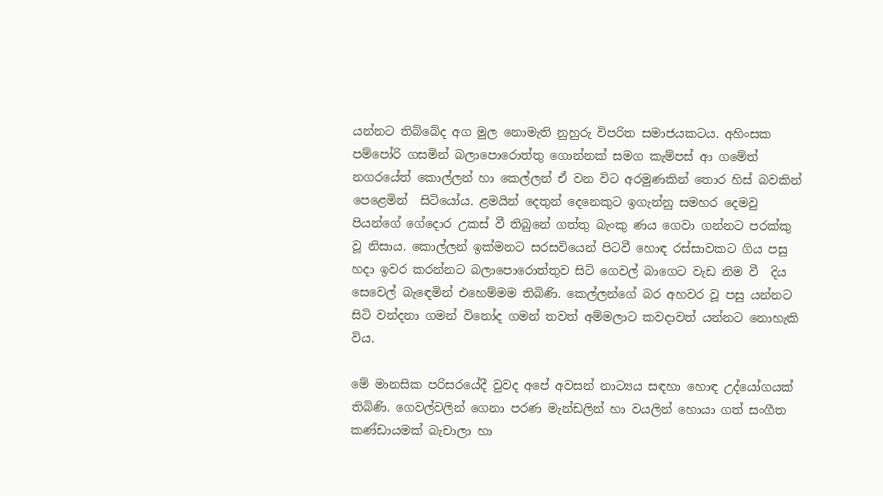යන්නට තිබ්බේද අග මුල නොමැති නුහුරු විපරිත සමාජයකටය. අහිංසක පම්පෝරි ගසමින් බලාපොරොත්තු ගොන්නක් සමග කැම්පස් ආ ගමේත් නගරයේත් කොල්ලන් හා කෙල්ලන් ඒ වන විට අරමුණකින් තොර හිස් බවකින් පෙළෙමින්  සිටියෝය. ළමයින් දෙතුන් දෙනෙකුට ඉගැන්නු සමහර දෙමවු පියන්ගේ ගේදොර උකස් වී තිබුනේ ගත්තු බැංකු ණය ගෙවා ගන්නට පරක්කු වූ නිසාය. කොල්ලන් ඉක්මනට සරසවියෙන් පිටවී හොඳ රස්සාවකට ගිය පසු හදා ඉවර කරන්නට බලාපොරොත්තුව සිටි ගෙවල් බාගෙට වැඩ නිම වී  දිය සෙවෙල් බැඳෙමින් එහෙම්මම තිබිණි. කෙල්ලන්ගේ බර අහවර වූ පසු යන්නට සිටි වන්දනා ගමන් විනෝද ගමන් තවත් අම්මලාට කවදාවත් යන්නට නොහැකි විය.

මේ මානසික පරිසරයේදී වුවද අපේ අවසන් නාට්‍යය සඳහා හොඳ උද්යෝගයක් තිබිණි. ගෙවල්වලින් ගෙනා පරණ මැන්ඩලින් හා වයලින් හොයා ගත් සංගීත කණ්ඩායමක් බැචාලා හා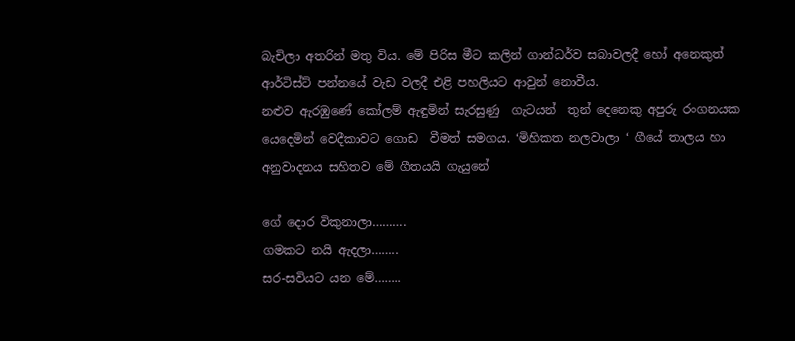බැචිලා අතරින් මතු විය. මේ පිරිස මීට කලින් ගාන්ධර්ව සබාවලදී හෝ අනෙකුත් ආර්ටිස්ට් පන්නයේ වැඩ වලදී එළි පහලියට ආවුන් නොවීය.
නළුව ඇරඹුණේ කෝලම් ඇඳුමින් සැරසුණු  ගැටයන්  තුන් දෙනෙකු අපුරු රංගනයක යෙදෙමින් වෙදීකාවට ගොඩ  වීමත් සමගය. ‘මිහිකත නලවාලා ‘ ගීයේ තාලය හා අනුවාදනය සහිතව මේ ගීතයයි ගැයුනේ

ගේ දොර විකුනාලා……….
ගමකට නයි ඇදලා……..
සර-සවියට යන මේ……..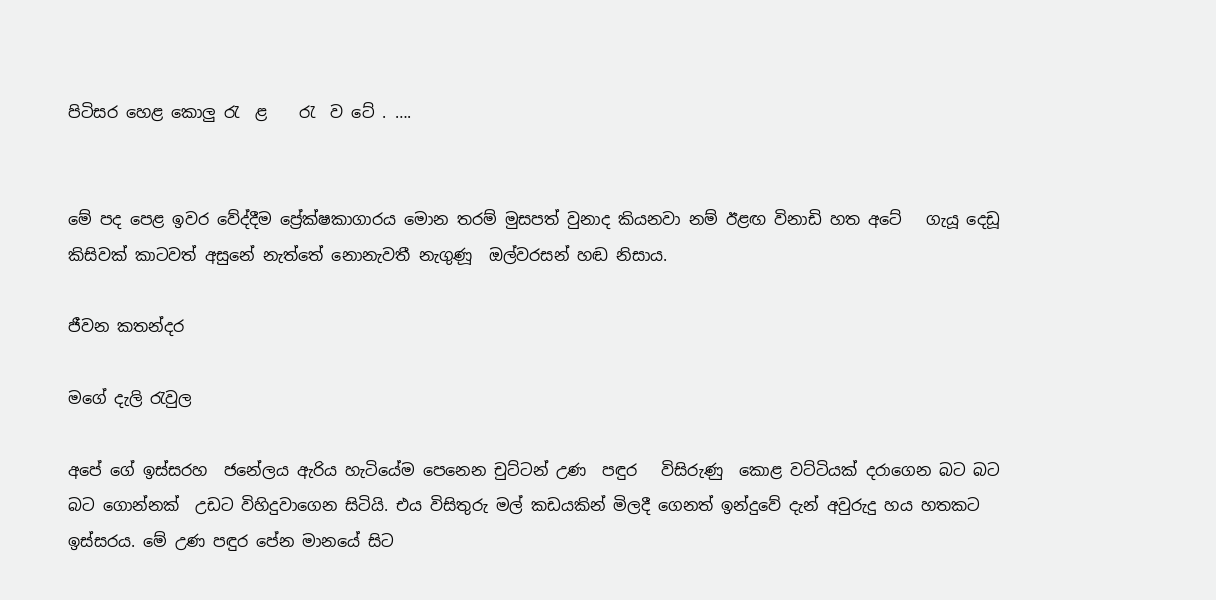පිටිසර හෙළ කොලු රැ  ළ    රැ  ව ටේ . ….


මේ පද පෙළ ඉවර වේද්දීම ප්‍රේක්ෂකාගාරය මොන තරම් මුසපත් වුනාද කියනවා නම් ඊළඟ විනාඩි හත අටේ   ගැයූ දෙඩූ  කිසිවක් කාටවත් අසුනේ නැත්තේ නොනැවතී නැගුණූ  ඔල්වරසන් හඬ නිසාය.

ජීවන කතන්දර

මගේ දැලි රැවුල

අපේ ගේ ඉස්සරහ  ජනේලය ඇරිය හැටියේම පෙනෙන චුට්ටන් උණ  පඳුර   විසිරුණු  කොළ වට්ටියක් දරාගෙන බට බට බට ගොන්නක්  උඩට විහිදුවාගෙන සිටියි. එය විසිතුරු මල් කඩයකින් මිලදී ගෙනත් ඉන්දුවේ දැන් අවුරුදු හය හතකට ඉස්සරය. මේ උණ පඳුර පේන මානයේ සිට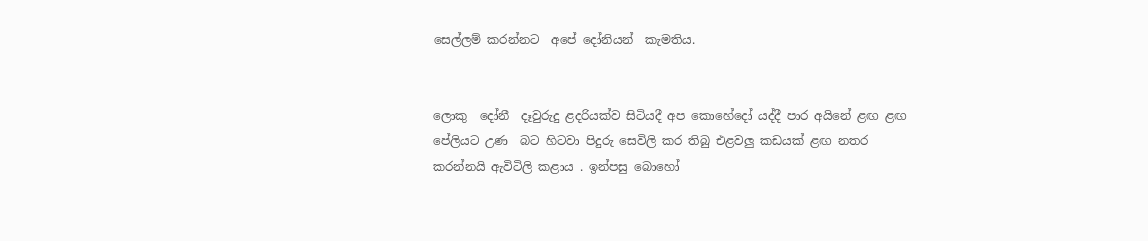සෙල්ලම් කරන්නට  අපේ දෝනියන්  කැමතිය.


ලොකු  දෝනී  දෑවුරුදු ළදරියක්ව සිටියදී අප කොහේදෝ යද්දී පාර අයිනේ ළඟ ළඟ පේලියට උණ  බට හිටවා පිදුරු සෙවිලි කර තිබු එළවලු කඩයක් ළඟ නතර කරන්නයි ඇවිටිලි කළාය . ඉන්පසු බොහෝ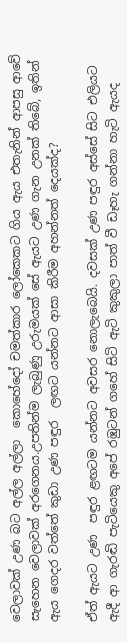වෙලාවක් උණ බට අල්ල අල්ලා  කොහේදෝ චමත්කාර ලෝකෙකට ගිය ඇය එතැනින් ආපසු ආවේ සැහෙන වෙලාවක් අරගෙනය.උපතින්ම ලැබුණු උරුමයක් සේ ඇයට උණ ගැන උනක් තිබේ, ඉතින් ඇය ගෙදර වත්තේ කුඩා උණ පඳුර  ලඟට යන්නට ආසා කිරීම අහන්නත් දෙයක්ද?

ඒත් ඇයට උණ  පඳුර ළඟටම යන්නට අවසර නොලැබෙයි. දවසක් උණ පඳුර අස්සේ සිට එලියට ඇදී ආ ගැරඬි පැටියෙකු අපේ රඹුටන් ගහේ සිටි ඇටි කුකුලා පාත් වී ඩෑහැ ගන්නා හැටි ඇයද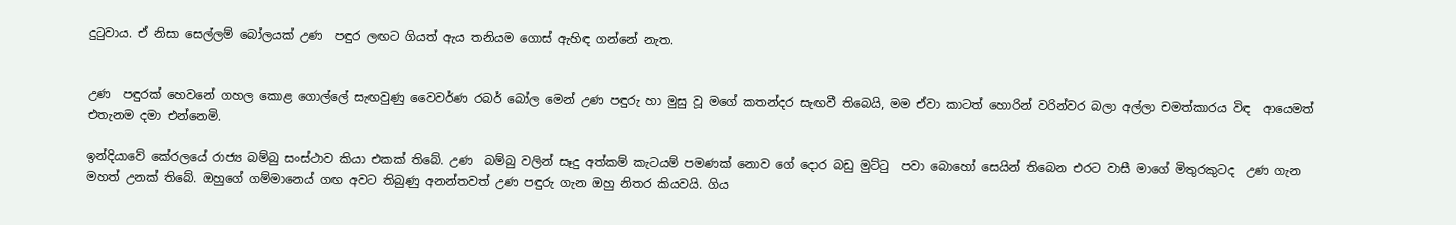දුටුවාය. ඒ නිසා සෙල්ලම් බෝලයක් උණ  පඳුර ලඟට ගියත් ඇය තනියම ගොස් ඇහිඳ ගන්නේ නැත.


උණ  පඳුරක් හෙවනේ ගහල කොළ ගොල්ලේ සැඟවුණු වෛවර්ණ රබර් බෝල මෙන් උණ පඳුරු හා මුසු වූ මගේ කතන්දර සැඟවී තිබෙයි, මම ඒවා කාටත් හොරින් වරින්වර බලා අල්ලා චමත්කාරය විඳ  ආයෙමත් එතැනම දමා එන්නෙමි.

ඉන්දියාවේ කේරලයේ රාජ්‍ය බම්බු සංස්ථාව කියා එකක් තිබේ. උණ  බම්බු වලින් සෑදු අත්කම් කැටයම් පමණක් නොව ගේ දොර බඩු මුට්ටු  පවා බොහෝ සෙයින් තිබෙන එරට වාසී මාගේ මිතුරකුටද  උණ ගැන මහත් උනක් තිබේ. ඔහුගේ ගම්මානෙය් ගඟ අවට තිබුණු අනන්තවත් උණ පඳුරු ගැන ඔහු නිතර කියවයි. ගිය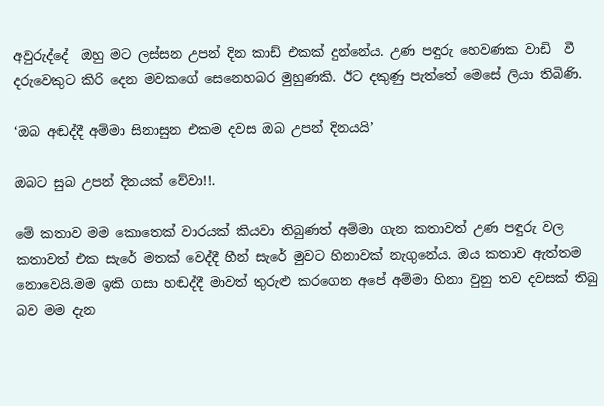අවුරුද්දේ  ඔහු මට ලස්සන උපන් දින කාඩ් එකක් දුන්නේය. උණ පඳුරු හෙවණක වාඩි  වී දරුවෙකුට කිරි දෙන මවකගේ සෙනෙහබර මුහුණකි. ඊට දකුණු පැත්තේ මෙසේ ලියා තිබිණි.

‘ඔබ අඬද්දී අම්මා සිනාසුන එකම දවස ඔබ උපන් දිනයයි’

ඔබට සුබ උපන් දිනයක් වේවා!!.

මේ කතාව මම කොතෙක් වාරයක් කියවා තිබුණත් අම්මා ගැන කතාවත් උණ පඳුරු වල කතාවත් එක සැරේ මතක් වෙද්දී හීන් සැරේ මුවට හිනාවක් නැගුනේය. ඔය කතාව ඇත්තම නොවෙයි.මම ඉකි ගසා හඬද්දී මාවත් තුරුළු කරගෙන අපේ අම්මා හිනා වුනු තව දවසක් තිබු බව මම දැන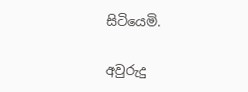සිටියෙමි.

අවුරුදු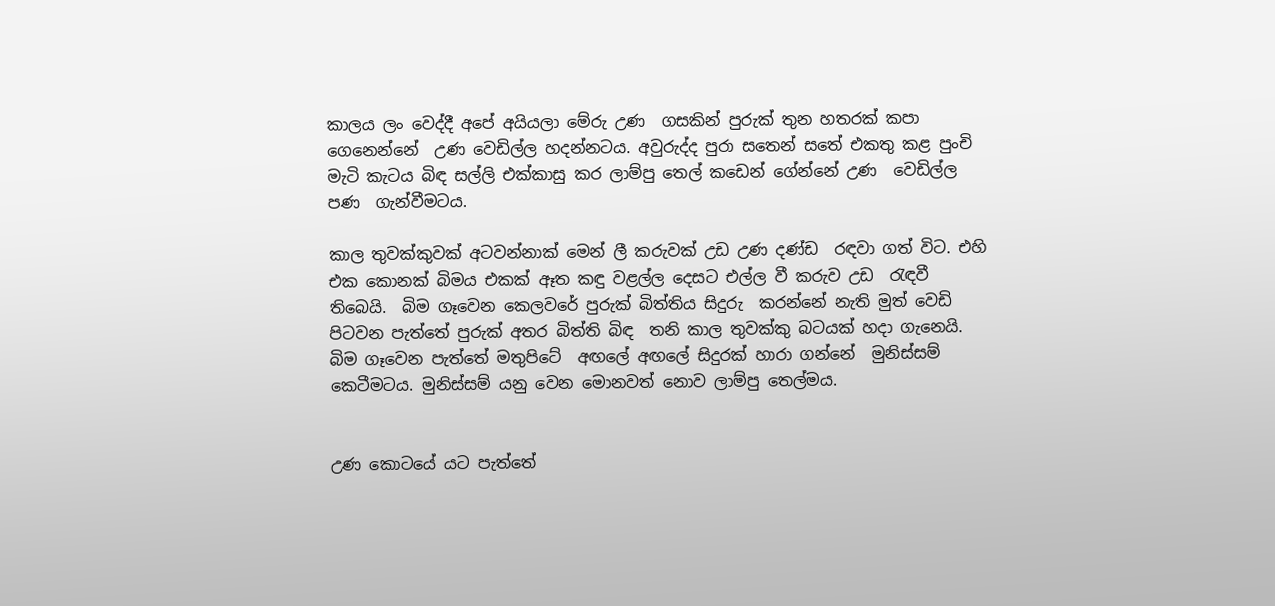කාලය ලං වෙද්දී අපේ අයියලා මේරු උණ  ගසකින් පුරුක් තුන හතරක් කපා ගෙනෙන්නේ  උණ වෙඩිල්ල හදන්නටය. අවුරුද්ද පුරා සතෙන් සතේ එකතු කළ පුංචි මැටි කැටය බිඳ සල්ලි එක්කාසු කර ලාම්පු තෙල් කඩෙන් ගේන්නේ උණ  වෙඩිල්ල පණ  ගැන්වීමටය.

කාල තුවක්කුවක් අටවන්නාක් මෙන් ලී කරුවක් උඩ උණ දණ්ඩ  රඳවා ගත් විට. එහි එක කොනක් බිමය එකක් ඈත කඳු වළල්ල දෙසට එල්ල වී කරුව උඩ  රැඳවී තිබෙයි.  බිම ගෑවෙන කෙලවරේ පුරුක් බිත්තිය සිදුරු  කරන්නේ නැති මුත් වෙඩි පිටවන පැත්තේ පුරුක් අතර බිත්ති බිඳ  තනි කාල තුවක්කු බටයක් හදා ගැනෙයි. බිම ගෑවෙන පැත්තේ මතුපිටේ  අඟලේ අඟලේ සිදුරක් හාරා ගන්නේ  මුනිස්සම් කෙටීමටය. මුනිස්සම් යනු වෙන මොනවත් නොව ලාම්පු තෙල්මය.


උණ කොටයේ යට පැත්තේ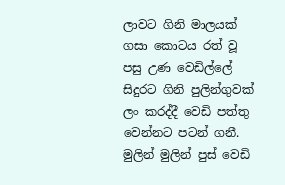ලාවට ගිනි මාලයක් ගසා කොටය රත් වූ පසු උණ වෙඩිල්ලේ සිදුරට ගිනි පුලින්ගුවක් ලං කරද්දී වෙඩි පත්තු වෙන්නට පටන් ගනී. මුලින් මුලින් පුස් වෙඩි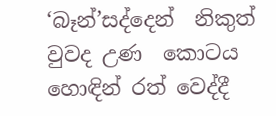‘බෑන්’සද්දෙන්  නිකුත් වුවද උණ  කොටය හොඳින් රත් වෙද්දී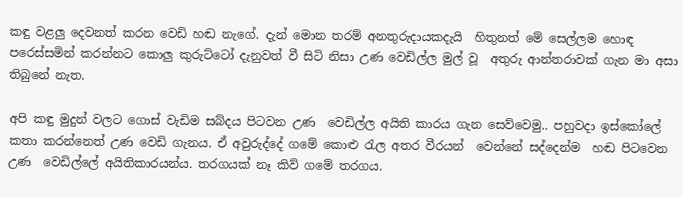කඳු වළලු දෙවනත් කරන වෙඩි හඬ නැගේ. දැන් මොන තරම් අනතුරුදායකදැයි  හිතුනත් මේ සෙල්ලම හොඳ පරෙස්සමින් කරන්නට කොලු කුරුට්ටෝ දැනුවත් වී සිටි නිසා උණ වෙඩිල්ල මුල් වූ  අතුරු ආන්තරාවක් ගැන මා අසා තිබුනේ නැත.

අපි කඳු මුදුන් වලට ගොස් වැඩිම සබ්දය පිටවන උණ  වෙඩිල්ල අයිති කාරය ගැන සෙව්වෙමු.. පහුවදා ඉස්කෝලේ කතා කරන්නෙත් උණ වෙඩි ගැනය. ඒ අවුරුද්දේ ගමේ කොළු රැල අතර වීරයන්  වෙන්නේ සද්දෙන්ම  හඬ පිටවෙන උණ  වෙඩිල්ලේ අයිතිකාරයන්ය. තරගයක් නෑ කිව් ගමේ තරගය.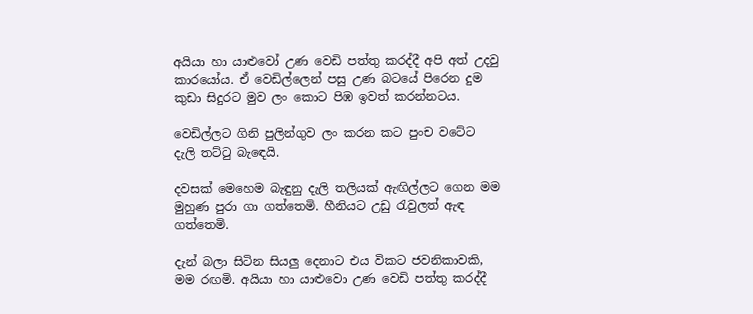අයියා හා යාළුවෝ උණ වෙඩි පත්තු කරද්දී අපි අත් උදවු කාරයෝය. ඒ වෙඩිල්ලෙන් පසු උණ බටයේ පිරෙන දුම කුඩා සිදුරට මුව ලං කොට පිඹ ඉවත් කරන්නටය.

වෙඩිල්ලට ගිනි පුලින්ගුව ලං කරන කට පුංච වටේට දැලි තට්ටු බැඳෙයි.

දවසක් මෙහෙම බැඳුනු දැලි තලියක් ඇඟිල්ලට ගෙන මම මුහුණ පුරා ගා ගත්තෙමි. හීනියට උඩු රැවුලත් ඇඳ  ගත්තෙමි.

දැන් බලා සිටින සියලු දෙනාට එය විකට ජවනිකාවකි, මම රඟමි. අයියා හා යාළුවො උණ වෙඩි පත්තු කරද්දී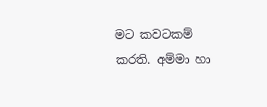මට කවටකම් කරති. අම්මා හා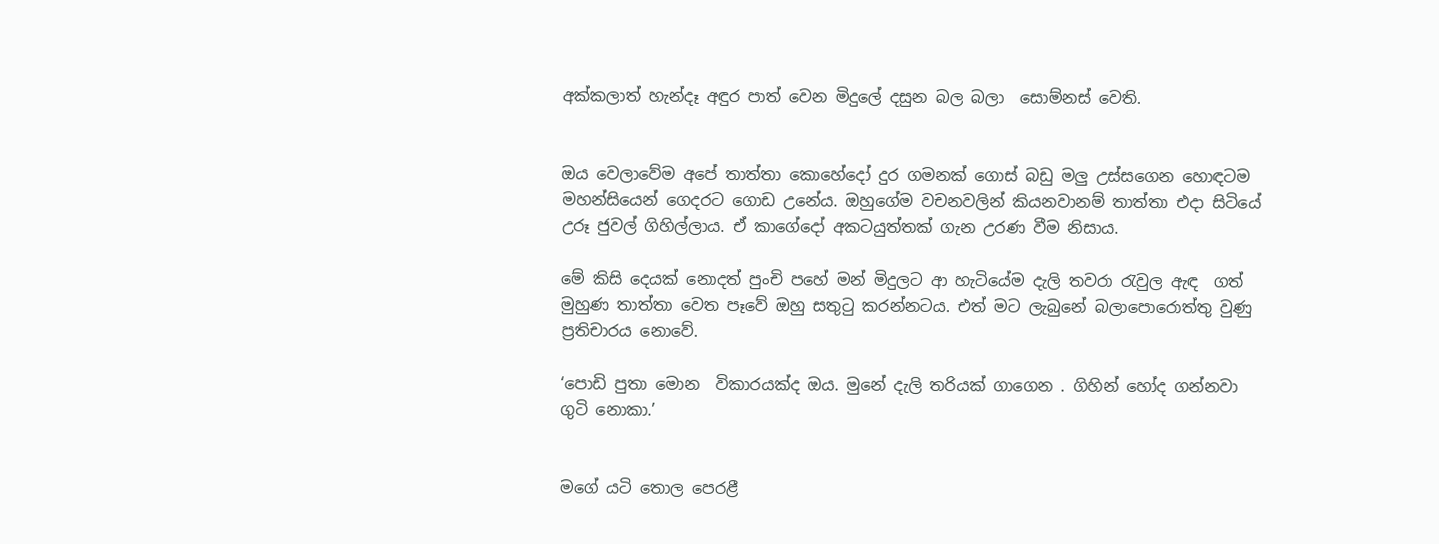අක්කලාත් හැන්දෑ අඳුර පාත් වෙන මිදුලේ දසුන බල බලා  සොම්නස් වෙති.


ඔය වෙලාවේම අපේ තාත්තා කොහේදෝ දුර ගමනක් ගොස් බඩු මලු උස්සගෙන හොඳටම මහන්සියෙන් ගෙදරට ගොඩ උනේය. ඔහුගේම වචනවලින් කියනවානම් තාත්තා එදා සිටියේ උරූ ජුවල් ගිහිල්ලාය. ඒ කාගේදෝ අකටයුත්තක් ගැන උරණ වීම නිසාය.

මේ කිසි දෙයක් නොදත් පුංචි පහේ මන් මිදුලට ආ හැටියේම දැලි තවරා රැවුල ඇඳ  ගත් මුහුණ තාත්තා වෙත පෑවේ ඔහු සතුටු කරන්නටය. එත් මට ලැබුනේ බලාපොරොත්තු වුණු  ප්‍රතිචාරය නොවේ.

‘පොඩි පුතා මොන  විකාරයක්ද ඔය. මුනේ දැලි තරියක් ගාගෙන . ගිහින් හෝද ගන්නවා ගුටි නොකා.’


මගේ යටි තොල පෙරළී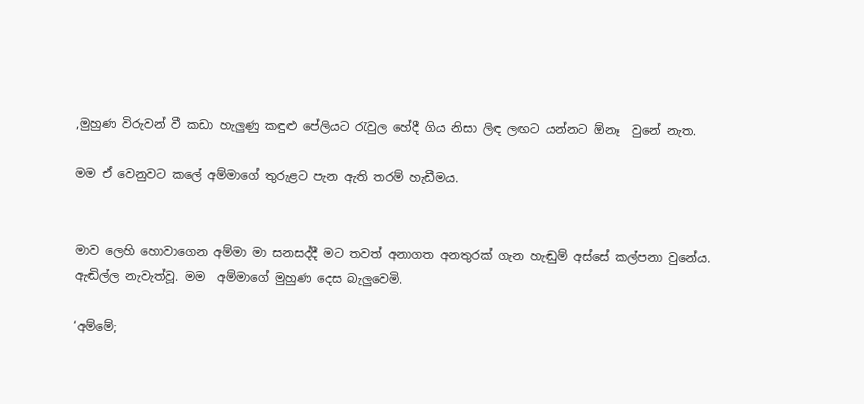,මුහුණ විරුවන් වී කඩා හැලුණු කඳුළු පේලියට රැවුල හේදී ගිය නිසා ලිඳ ලඟට යන්නට ඕනෑ  වුනේ නැත.

මම ඒ වෙනුවට කලේ අම්මාගේ තුරුළට පැන ඇති තරම් හැඩීමය.


මාව ලෙහි හොවාගෙන අම්මා මා සනසද්දී මට තවත් අනාගත අනතුරක් ගැන හැඬුම් අස්සේ කල්පනා වුනේය. ඇඬිල්ල නැවැත්වූ. මම  අම්මාගේ මුහුණ දෙස බැලුවෙමි.

‘අම්මේ;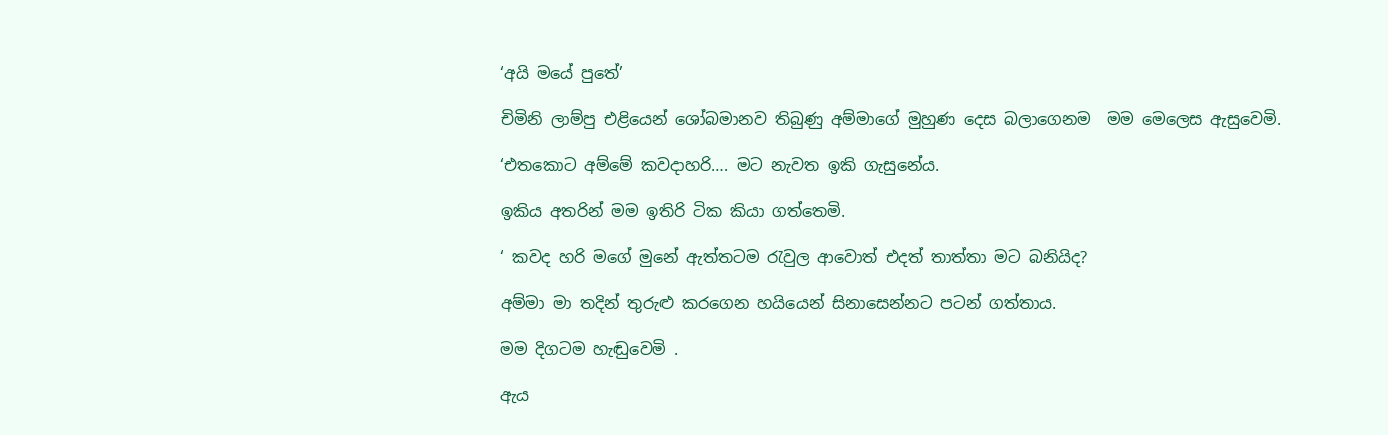‘අයි මයේ පුතේ’

චිමිනි ලාම්පු එළියෙන් ශෝබමානව තිබුණු අම්මාගේ මුහුණ දෙස බලාගෙනම  මම මෙලෙස ඇසුවෙමි.

‘එතකොට අම්මේ කවදාහරි…. මට නැවත ඉකි ගැසුනේය.

ඉකිය අතරින් මම ඉතිරි ටික කියා ගත්තෙමි.

‘ කවද හරි මගේ මුනේ ඇත්තටම රැවුල ආවොත් එදත් තාත්තා මට බනියිද?

අම්මා මා තදින් තුරුළු කරගෙන හයියෙන් සිනාසෙන්නට පටන් ගත්තාය.

මම දිගටම හැඬුවෙමි .

ඇය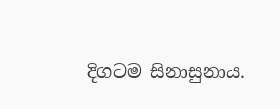දිගටම සිනාසුනාය.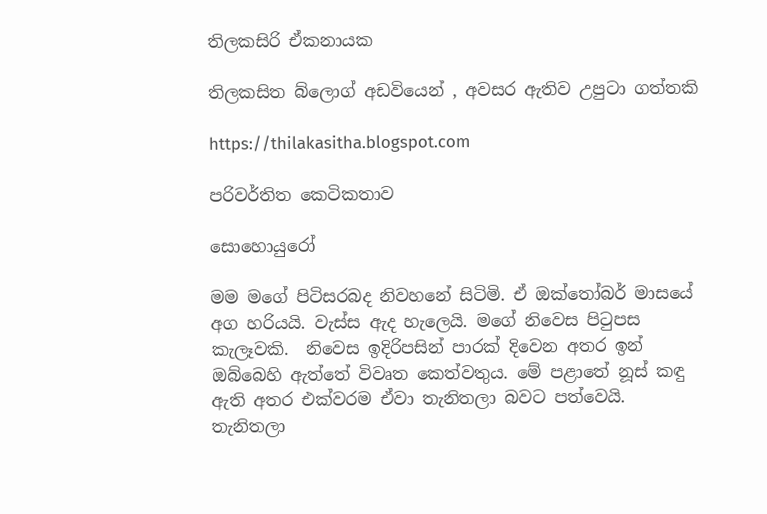තිලකසිරි ඒකනායක

තිලකසිත බ්ලොග් අඩවියෙන් , අවසර ඇතිව උපුටා ගත්තකි

https://thilakasitha.blogspot.com

පරිවර්තිත කෙටිකතාව

සොහොයුරෝ

මම මගේ පිටිසරබද නිවහනේ සිටිමි. ඒ ඔක්තෝබර් මාසයේ අග හරියයි. වැස්ස ඇද හැලෙයි. මගේ නිවෙස පිටුපස කැලෑවකි.  නිවෙස ඉදිරිපසින් පාරක් දිවෙන අතර ඉන් ඔබ්බෙහි ඇත්තේ විවෘත කෙත්වතුය. මේ පළාතේ නූස් කඳු ඇති අතර එක්වරම ඒවා තැනිතලා බවට පත්වෙයි. තැනිතලා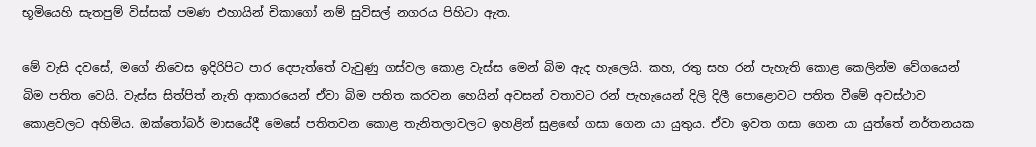භූමියෙහි සැතපුම් විස්සක් පමණ එහායින් චිකාගෝ නම් සුවිසල් නගරය පිහිටා ඇත.

මේ වැසි දවසේ, මගේ නිවෙස ඉදිරිපිට පාර දෙපැත්තේ වැවුණු ගස්වල කොළ වැස්ස මෙන් බිම ඇද හැලෙයි. කහ, රතු සහ රන් පැහැති කොළ කෙලින්ම වේගයෙන් බිම පතිත වෙයි. වැස්ස සිත්පිත් නැති ආකාරයෙන් ඒවා බිම පතිත කරවන හෙයින් අවසන් වතාවට රන් පැහැයෙන් දිලි දිලී ‍පොළොවට පතිත වීමේ අවස්ථාව කොළවලට අහිමිය. ඔක්තෝබර් මාසයේදී මෙසේ පතිතවන කොළ තැනිතලාවලට ඉහළින් සුළ‍ඟේ ගසා ගෙන යා යුතුය. ඒවා ඉවත ගසා ගෙන යා යුත්තේ නර්තනයක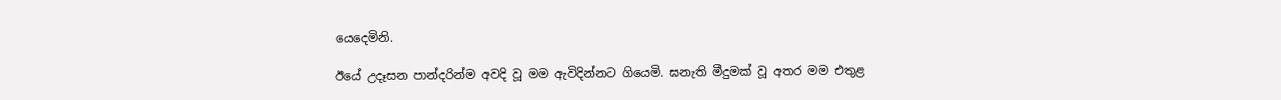යෙදෙමිනි.

ඊයේ උදෑසන පාන්දරින්ම අවදි වූ මම ඇවිදින්නට ගියෙමි. ඝනැති මීදුමක් වූ අතර මම එතුළ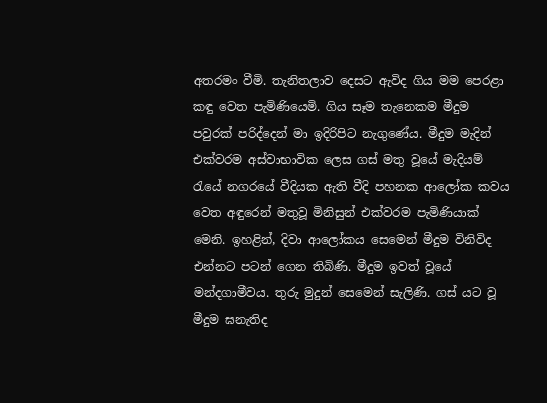අතරමං වීමි. තැනිතලාව දෙසට ඇවිද ගිය මම පෙරළා කඳු වෙත පැමිණියෙමි. ගිය සෑම තැනෙකම මීදුම පවුරක් පරිද්දෙන් මා ඉදිරිපිට නැගුණේය. මීදුම මැදින් එක්වරම අස්වාභාවික ලෙස ගස් මතු වූයේ මැදියම් රැයේ නගරයේ වීදියක ඇති වීදි පහනක ආලෝක කවය වෙත අඳුරෙන් මතුවූ මිනිසුන් එක්වරම පැමිණියාක් මෙනි. ඉහළින්, දිවා ආලෝකය සෙමෙන් මීදුම විනිවිද එන්නට පටන් ගෙන තිබිණි. මීදුම ඉවත් වූයේ මන්දගාමීවය. තුරු මුදුන් සෙමෙන් සැලිණි. ගස් යට වූ මීදුම ඝනැතිද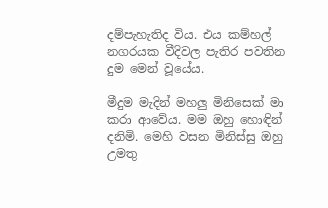දම්පැහැතිද විය. එය කම්හල් නගරයක වීදිවල පැතිර පවතින දුම මෙන් වූයේය.

මීදුම මැදින් මහලු මිනිසෙක් මා කරා ආවේය. මම ඔහු හොඳින් දනිමි. මෙහි වසන මිනිස්සු ඔහු උමතු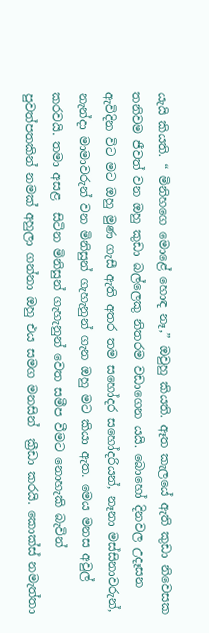යැයි කියති. “ මිනිහගෙ මොළේ හොඳ නෑ,” ඔවුහු කියති. ඈත කැලයේ ඇති කුඩා නිවෙසක තනිවම ජීවත් වන ඔහු කුඩා බල්ලෙකු නිතරම වඩාගෙන යයි. බොහෝ දිනවල උදෑසන ඇවිදින විට මට ඔහු මුණ ගැසී ඇති අතර තම සහෝදර සහෝදරියන්, නෑනා මස්සිනාවරුන්, නැන්දා මාමාවරුන් වන මිනිසුන් ගැහැනුන් ගැන ඔහු මට කියා ඇත. මෙය මනස අවුල් කරවයි. තමා අසළ  සිටින මිනිසුන් ගැහැනුන් වෙත සමීප වීමට නොහැකි බැවින් පුවත්පතකින් නමක් අහුලා ගන්නා ඔහු එය සමග මනසින්  ක්‍රීඩා කරයි. කොක්ස් නමැත්තා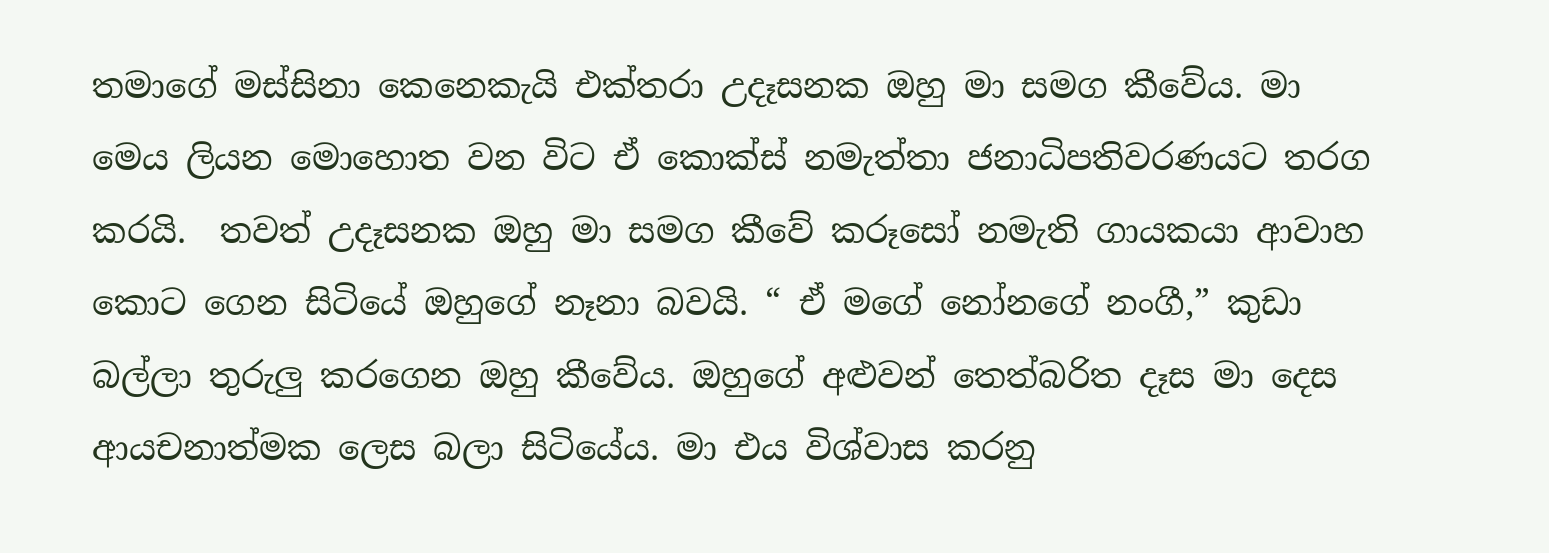තමාගේ මස්සිනා කෙනෙකැයි එක්තරා උදෑසනක ඔහු මා සමග කීවේය. මා මෙය ලියන මොහොත වන විට ඒ කොක්ස් නමැත්තා ජනාධිපතිවරණයට තරග කරයි.  තවත් උදෑසනක ඔහු මා සමග කීවේ කරූසෝ නමැති ගායකයා ආවාහ කොට ගෙන සිටියේ ඔහුගේ නෑනා බවයි. “ ඒ මගේ නෝනගේ නංගී,” කුඩා බල්ලා තුරුලු කරගෙන ඔහු කීවේය. ඔහුගේ අළුවන් තෙත්බරිත දෑස මා දෙස ආයචනාත්මක ලෙස බලා සිටියේය. මා එය විශ්වාස කරනු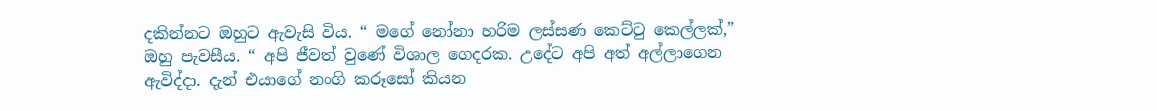දකින්නට ඔහුට ඇවැසි විය. “ මගේ නෝනා හරිම ලස්සණ කෙට්ටු කෙල්ලක්,” ඔහු පැවසීය. “ අපි ජීවත් වුණේ විශාල ගෙදරක. උදේට අපි අත් අල්ලාගෙන ඇවිද්දා. දැන් එයාගේ නංගි කරූසෝ කියන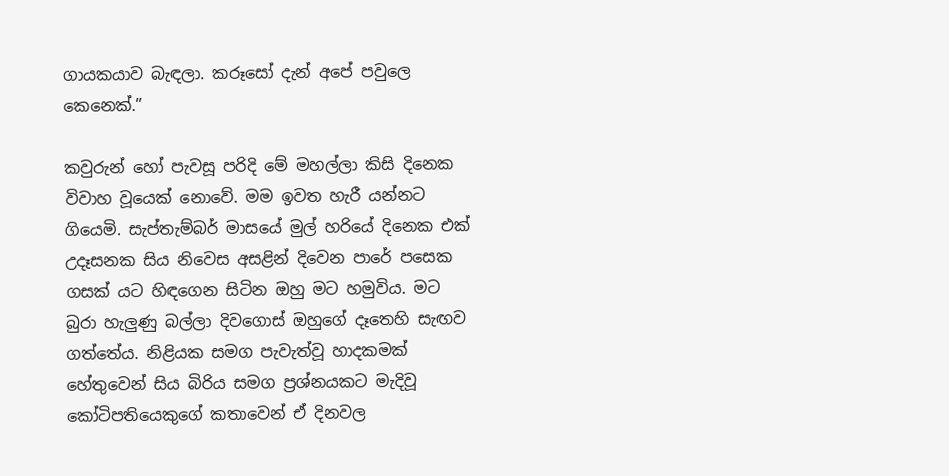ගායකයාව බැඳලා. කරූසෝ දැන් අපේ පවුලෙ කෙනෙක්.”

කවුරුන් හෝ පැවසූ පරිදි මේ මහල්ලා කිසි දිනෙක විවාහ වූයෙක් නොවේ. මම ඉවත හැරී යන්නට ගියෙමි. සැප්තැම්බර් මාසයේ මුල් හරියේ දිනෙක එක් උදෑසනක සිය නිවෙස අසළින් දිවෙන පාරේ පසෙක ගසක් යට හිඳගෙන සිටින ඔහු මට හමුවිය. මට බුරා හැලුණු බල්ලා දිවගොස් ඔහු‍ගේ දෑතෙහි සැඟව ගත්තේය. නිළියක සමග පැවැත්වූ හාදකමක් හේතුවෙන් සිය බිරිය සමග ප්‍රශ්නයකට මැදිවූ කෝටිපතියෙකුගේ කතාවෙන් ඒ දිනවල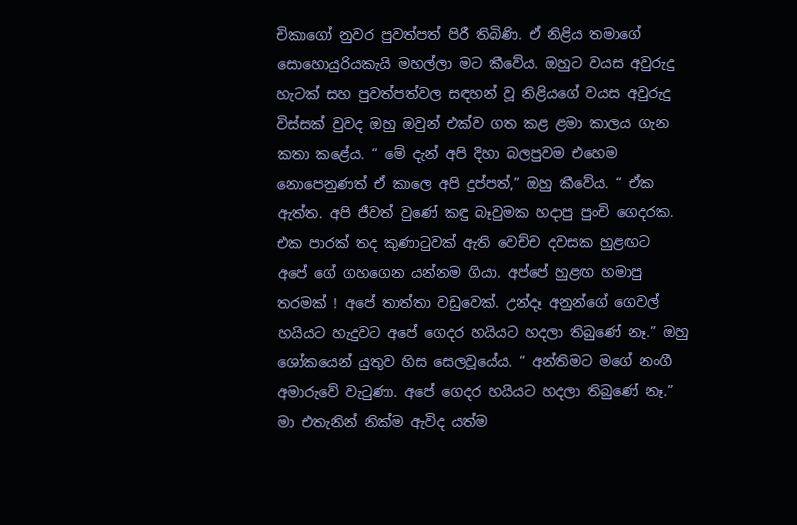චිකාගෝ නුවර පුවත්පත් පිරී තිබිණි. ඒ නිළිය තමාගේ සොහොයුරියකැයි මහල්ලා මට කීවේය. ඔහුට වයස අවුරුදු හැටක් සහ පුවත්පත්වල සඳහන් වූ නිළියගේ වයස අවුරුදු විස්සක් වුවද ඔහු ඔවුන් එක්ව ගත කළ ළමා කාලය ගැන කතා කළේය. “ මේ දැන් අපි දිහා බලපුවම එහෙම නොපෙනුණත් ඒ කාලෙ අපි දුප්පත්,” ඔහු කීවේය. “ ඒක ඇත්ත. අපි ජීවත් වුණේ කඳු බෑවුමක හදාපු පුංචි ගෙදරක. එක පාරක් තද කුණාටුවක් ඇති වෙච්ච දවසක හුළඟට අපේ ‍ගේ ගහගෙන යන්නම ගියා. අප්පේ හුළඟ හමාපු තරමක් ! අ‍පේ තාත්තා වඩුවෙක්. උන්දෑ අනුන්ගේ ගෙවල් හයියට හැදුවට අපේ ගෙදර හයියට හදලා තිබුණේ නෑ.” ඔහු ශෝකයෙන් යුතුව හිස සෙලවූයේය. “ අන්තිමට ‍මගේ නංගී අමාරුවේ වැටුණා. අපේ ගෙදර හයියට හදලා තිබුණේ නෑ.” මා එතැනින් නික්ම ඇවිද යත්ම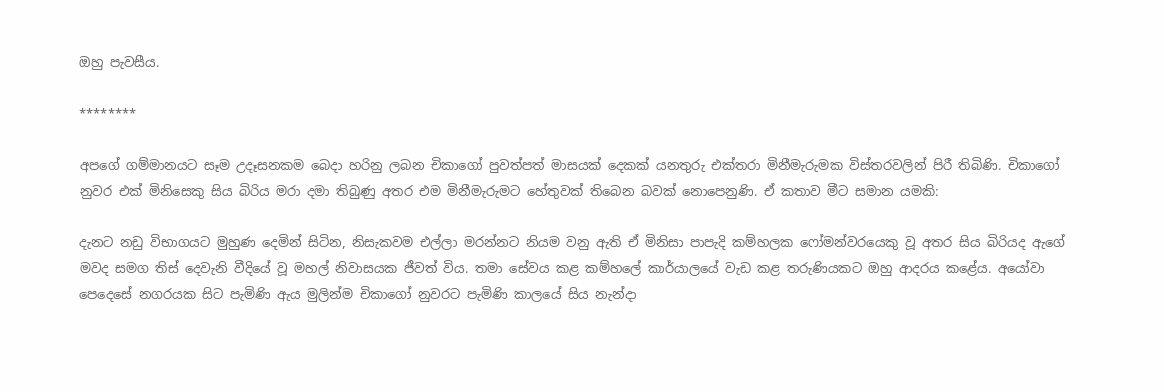ඔහු පැවසීය.

********

අපගේ ගම්මානයට සෑම උදෑසනකම බෙදා හරිනු ලබන චිකාගෝ පුවත්පත් මාසයක් දෙකක් යනතුරු එක්තරා මිනීමැරුමක විස්තරවලින් පිරී තිබිණි. චිකාගෝ නුවර එක් මිනිසෙකු සිය බිරිය මරා දමා තිබුණු අතර එම මිනීමැරුමට හේතුවක් තිබෙන බවක් ‍නොපෙනුණි. ඒ කතාව මීට සමාන යමකි:

දැනට නඩු විභාගයට මුහුණ දෙමින් සිටින, නිසැකවම එල්ලා මරන්නට නියම වනු ඇති ඒ මිනිසා පාපැදි කම්හලක ෆෝමන්වරයෙකු වූ අතර සිය බිරියද ඇගේ මවද සමග තිස් දෙවැනි වීදියේ වූ මහල් නිවාසයක ජීවත් විය. තමා සේවය කළ කම්හලේ කාර්යාලයේ වැඩ කළ තරුණියකට ඔහු ආදරය කළේය. අයෝවා පෙදෙසේ නගරයක සිට පැමිණි ඇය මුලින්ම චිකාගෝ නුවරට පැමිණි කාලයේ සිය නැන්දා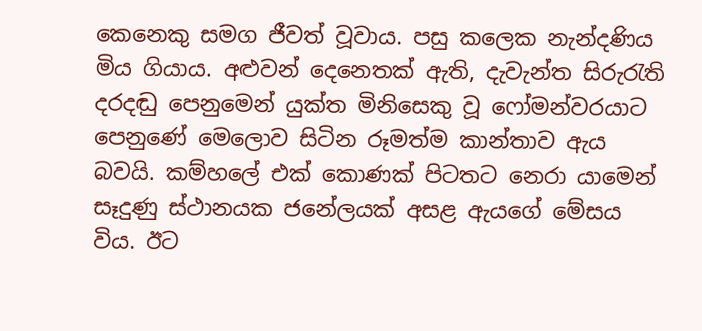කෙනෙකු සමග ජීවත් වූවාය. පසු කලෙක නැන්දණිය මිය ගියාය. අළුවන් දෙනෙතක් ඇති, දැවැන්ත සිරුරැති දරදඬු පෙනුමෙන් යුක්ත මිනිසෙකු වූ ෆෝමන්වරයාට පෙනුණේ මෙලොව සිටින රූමත්ම කාන්තාව ඇය බවයි. කම්හලේ එක් කොණක් පිටතට නෙරා යාමෙන් සෑදුණු ස්ථානයක ජනේලයක් අසළ ඇයගේ මේසය විය. ඊට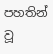පහතින් වූ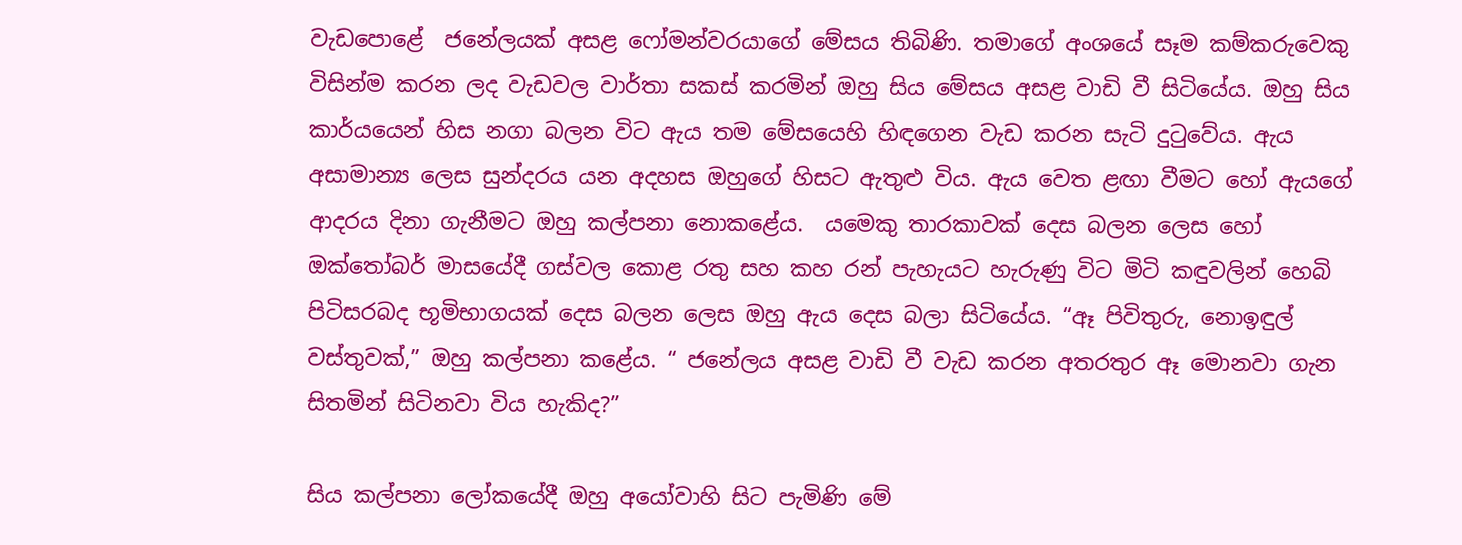වැඩපොළේ  ජනේලයක් අසළ ෆෝමන්වරයාගේ මේසය තිබිණි. තමාගේ අං‍ශයේ සෑම කම්කරුවෙකු විසින්ම කරන ලද වැඩවල වාර්තා සකස් කරමින් ඔහු සිය මේසය අසළ වාඩි වී සිටියේය. ඔහු සිය කාර්යයෙන් හිස නගා බලන විට ඇය තම මේසයෙහි හිඳගෙන වැඩ කරන සැටි ‍දුටුවේය. ඇය අසාමාන්‍ය ලෙස සුන්දරය යන අදහස ඔහුගේ හිසට ඇතුළු විය. ඇය වෙත ළඟා වීමට හෝ ඇයගේ ආදරය දිනා ගැනීමට ඔහු කල්පනා නොකළේය.  යමෙකු තාරකාවක් දෙස බලන ලෙස හෝ ඔක්තෝබර් මාසයේදී ගස්වල කොළ රතු සහ කහ රන් පැහැයට හැරුණු විට මිටි කඳුවලින් හෙබි පිටිසරබද භූමිභාගයක් දෙස බලන ලෙස ඔහු ඇය දෙස බලා සිටියේය. “ඈ පිවිතුරු, නොඉඳුල් වස්තුවක්,” ඔහු කල්පනා කළේය. “ ජනේලය අසළ වාඩි වී වැඩ කරන අතරතුර ඈ මොනවා ගැන සිතමින් සිටිනවා විය හැකිද?”

සිය කල්පනා ලෝකයේදී ඔහු අයෝවාහි සිට පැමිණි මේ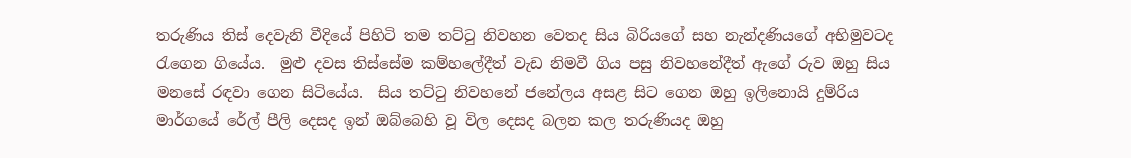තරුණිය තිස් දෙවැනි වීදියේ පිහිටි තම තට්ටු නිවහන වෙතද සිය බිරියගේ සහ නැන්දණියගේ අභිමුවටද රැගෙන ගියේය.  මුළු දවස තිස්සේම කම්හලේදීත් වැඩ නිමවී ගිය පසු නිවහනේදීත් ඇගේ රුව ඔහු සිය මනසේ රඳවා ගෙන සිටියේය.  සිය තට්ටු නිවහනේ ජනේලය අසළ සිට ගෙන ඔහු ඉලිනොයි දුම්රිය මාර්ගයේ රේල් පීලි දෙසද ඉන් ඔබ්බෙහි වූ විල දෙසද බලන කල තරුණියද ඔහු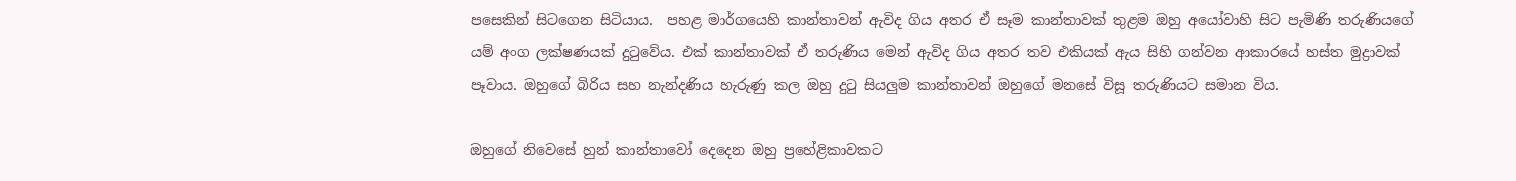පසෙකින් සිටගෙන සිටියාය.  පහළ මාර්ගයෙහි කාන්තාවන් ඇවිද ගිය අතර ඒ සෑම කාන්තාවක් තුළම ඔහු අයෝවාහි සිට පැමිණි තරුණියගේ යම් අංග ලක්ෂණයක් දුටුවේය. එක් කාන්තාවක් ඒ තරුණිය මෙන් ඇවිද ගිය අතර තව එකියක් ඇය සිහි ගන්වන ආකාරයේ හස්ත මුද්‍රාවක් පෑවාය. ඔහුගේ බිරිය සහ නැන්දණිය හැරුණු කල ඔහු දුටු සියලුම කාන්තාවන් ඔහුගේ මනසේ විසූ තරුණියට සමාන විය.

ඔහුගේ නි‍වෙසේ හුන් කාන්තාවෝ දෙදෙන ඔහු ප්‍රහේළිකාවකට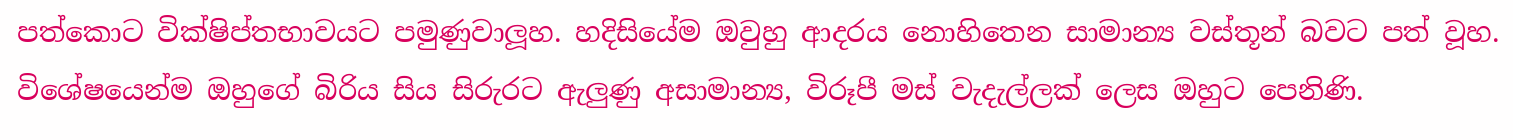පත්කොට වික්ෂිප්තභාවයට පමුණුවාලූහ. හදිසියේම ඔවුහු ආදරය නොහිතෙන සාමාන්‍ය වස්තූන් බවට පත් වූහ. විශේෂයෙන්ම ඔහුගේ බිරිය සිය සිරුරට ඇලුණු අසාමාන්‍ය, විරූපී මස් වැදැල්ලක් ලෙස ඔහුට පෙනිණි.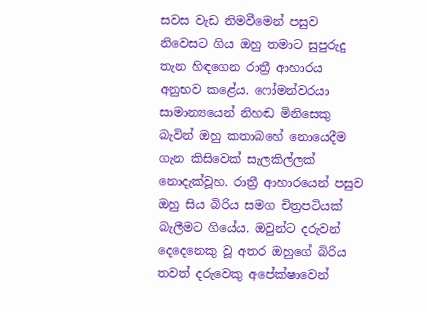සවස වැඩ නිමවීමෙන් පසුව නිවෙසට ගිය ඔහු තමාට සුපුරුදු තැන හිඳගෙන රාත්‍රී ආහාරය අනුභව කළේය. ෆෝමන්වරයා සාමාන්‍යයෙන් නිහඬ මිනිසෙකු බැවින් ඔහු කතාබහේ නොයෙදීම ගැන කිසිවෙක් සැලකිල්ලක් නොදැක්වූහ. රාත්‍රී ආහාරයෙන් පසුව ඔහු සිය බිරිය සමග චිත්‍රපටියක් බැලීමට ගියේය. ඔවුන්ට දරුවන් දෙදෙනෙකු වූ අතර ඔහුගේ බිරිය තවත් දරුවෙකු අපේක්ෂාවෙන්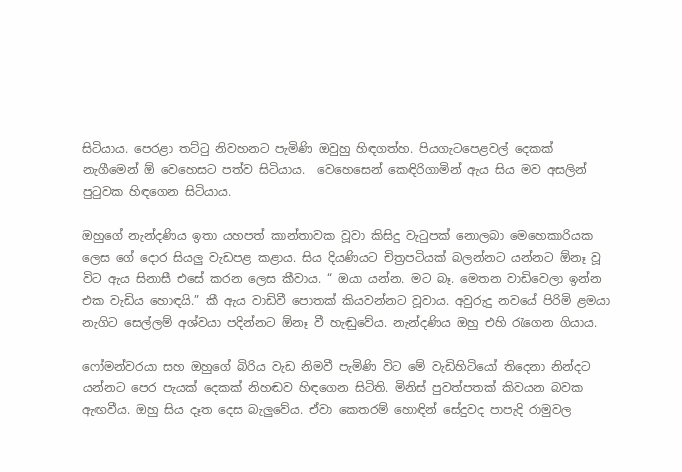සිටියාය. පෙරළා තට්ටු නිවහනට පැමිණි ඔවුහු හිඳගත්හ. පියගැටපෙළවල් දෙකක් නැගීමෙන් ඕ වෙහෙසට පත්ව සිටියාය.  වෙහෙසෙන් කෙඳිරිගාමින් ඇය සිය මව අසලින් පුටුවක හිඳගෙන සිටියාය.

ඔහුගේ නැන්දණිය ඉතා යහපත් කාන්තාවක වූවා කිසිදු වැටුපක් නොලබා මෙහෙකාරියක ලෙස ගේ දොර සියලු වැඩපළ කළාය. සිය දියණියට චිත්‍රපටියක් බලන්නට යන්නට ඕනෑ වූ විට ඇය සිනාසී එසේ කරන ලෙස කීවාය. “ ඔයා යන්න. මට බෑ. මෙතන වාඩිවෙලා ඉන්න එක වැඩිය හොඳයි.” කී ඇය වාඩිවී පොතක් කියවන්නට වූවාය. අවුරුදු නවයේ පිරිමි ළමයා නැගිට සෙල්ලම් අශ්වයා පදින්නට ඕනෑ වී හැඬුවේය. නැන්දණිය ඔහු එහි රැගෙන ගියාය.

ෆෝමන්වරයා සහ ඔහුගේ බිරිය වැඩ නිමවී පැමිණි විට මේ වැඩිහිටියෝ තිදෙනා නින්දට යන්නට පෙර පැයක් දෙකක් නිහඬව හිඳගෙන සිටිති. මිනිස් පුවත්පතක් කිවයන බවක ඇඟවීය. ඔහු සිය දෑත දෙස බැලුවේය. ඒවා කෙතරම් හොඳින් සේදුවද පාපැදි රාමුවල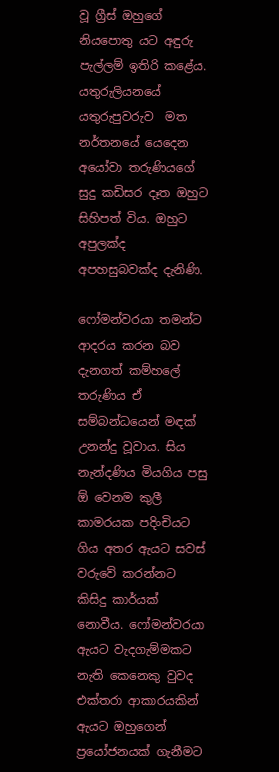වූ ග්‍රීස් ඔහුගේ නියපොතු යට අඳුරු පැල්ලම් ඉතිරි ‍කළේය. යතුරුලියනයේ යතුරුපුවරුව  මත නර්තනයේ යෙදෙන අයෝවා තරුණියගේ සුදු කඩිසර දෑත ඔහුට සිහිපත් විය. ඔහුට අපුලක්ද අපහසුබවක්ද දැනිණි.

ෆෝමන්වරයා තමන්ට ආදරය කරන බව දැනගත් කම්හලේ තරු‍ණිය ඒ සම්බන්ධයෙන් මඳක් උනන්දු වූවාය. සිය නැන්දණි‍ය මියගිය පසු ඕ වෙනම කුලී කාමරයක පදිංචියට ගිය අතර ඇයට සවස් වරුවේ කරන්නට කිසිදු කාර්යක් නොවීය. ෆෝමන්වරයා ඇයට වැදගැම්මකට නැති කෙනෙකු වුවද එක්තරා ආකාරයකින් ඇයට ඔහුගෙන් ප්‍රයෝජනයක් ගැනීමට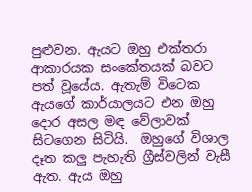පුළුවන. ඇයට ඔහු එක්තරා ආකාරයක සංකේතයක් බවට පත් වූයේය. ඇතැම් විටෙක ඇයගේ කාර්යාලයට එන ඔහු දොර අසල මඳ වේලාවක් සිටගෙන සිටියි.  ඔහුගේ විශාල දෑත කලු පැහැති ග්‍රීස්වලින් වැසී ඇත. ඇය ඔහු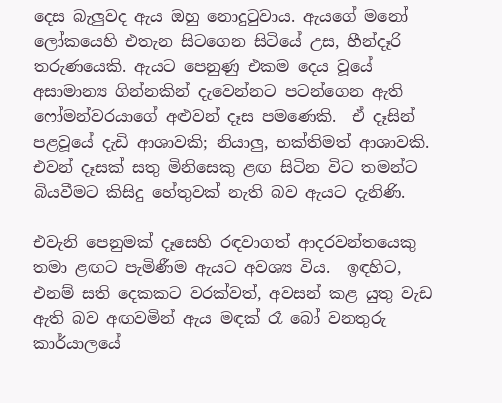දෙස බැලුවද ඇය ඔහු නොදුටුවාය. ඇයගේ මනෝ ලෝකයෙහි එතැන සිටගෙන සිටියේ උස, හීන්දෑරි තරුණයෙකි. ඇයට පෙනුණු එකම දෙය වූයේ අසාමාන්‍ය ගින්නකින් දැවෙන්නට පටන්ගෙන ඇති ෆෝමන්වරයාගේ අළුවන් දෑස පමණෙකි.  ඒ දෑසින් පළවූයේ දැඩි ආශාවකි; නියාලු, භක්තිමත් ආශාවකි. එවන් දෑසක් සතු මිනිසෙකු ළඟ සිටින විට තමන්ට බියවීමට කිසිදු හේතුවක් නැති බව ඇයට දැනිණි.

එවැනි පෙනුමක් දෑසෙහි රඳවාගත් ආදරවන්තයෙකු තමා ළඟට පැමිණීම ඇයට අවශ්‍ය විය.  ඉඳහිට, එනම් සති දෙකකට වරක්වත්, අවසන් කළ යුතු වැඩ ඇති බව අඟවමින් ඇය මඳක් රෑ බෝ වනතුරු කාර්යාලයේ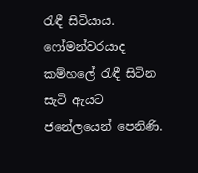රැඳී සිටියාය.  ෆෝමන්වරයාද කම්හලේ රැඳී සිටින සැටි ඇයට ජනේලයෙන් පෙනිණි.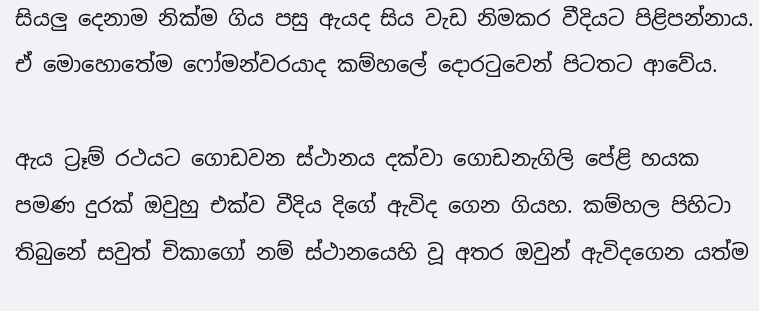සියලු දෙනාම නික්ම ගිය පසු ඇයද සිය වැඩ නිමකර වීදියට පිළිපන්නාය. ඒ මොහොතේම ෆෝමන්වරයාද කම්හලේ දොරටුවෙන් පිටතට ආවේය.

ඇය ට්‍රෑම් රථයට ගොඩවන ස්ථානය දක්වා ගොඩනැගිලි පේළි හයක පමණ දුරක් ඔවුහු එක්ව වීදිය දිගේ ඇවිද ගෙන ගියහ‍. කම්හල පිහිටා තිබුනේ සවුත් චිකාගෝ නම් ස්ථානයෙහි වූ අතර ඔවුන් ඇවිදගෙන යත්ම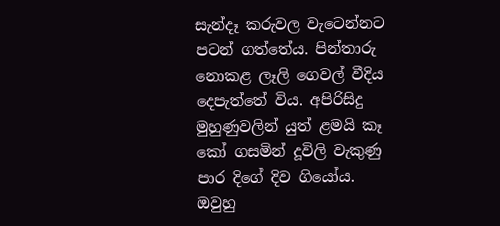සැන්දෑ කරුවල වැටෙන්නට පටන් ගත්තේය. පින්තාරු නොකළ ලෑලි ගෙවල් වීදිය දෙපැත්තේ විය. අපිරිසිදු මුහු‍ණුවලින් යුත් ළමයි කෑ කෝ ගසමින් දූවිලි වැකුණු පාර දිගේ දිව ගියෝය. ඔවුහු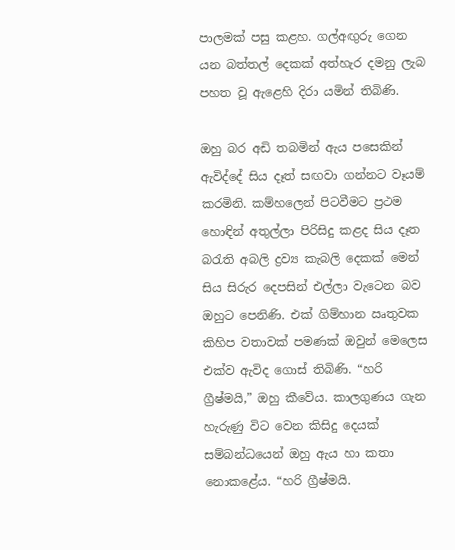පාලමක් පසු කළහ. ගල්අඟුරු ගෙන යන බත්තල් දෙකක් අත්හැර දමනු ලැබ පහත වූ ඇළෙහි දිරා යමින් තිබිණි.

ඔහු බර අඩි තබමින් ඇය පසෙකින් ඇවිද්දේ සිය දෑත් සඟවා ගන්නට වෑයම් කරමිනි. කම්හලෙන් පිටවීමට ප්‍රථම හොඳින් අතුල්ලා පිරිසිදු කළද සිය දෑත බරැති අබලි ද්‍රව්‍ය කැබලි දෙකක් මෙන් සිය සිරුර දෙපසින් එල්ලා වැටෙන බව ඔහුට පෙනිණි. එක් ගිම්හාන ඍතුවක කිහිප වතාවක් පමණක් ඔවුන් මෙලෙස එක්ව ඇවිද ගොස් තිබිණි. “හරි ග්‍රීෂ්මයි,” ඔහු කීවේය. කාලගුණය ගැන හැරුණු විට වෙන කිසිදු දෙයක් සම්බන්ධයෙන් ඔහු ඇය හා කතා නොකළේය. “හරි ග්‍රීෂ්මයි.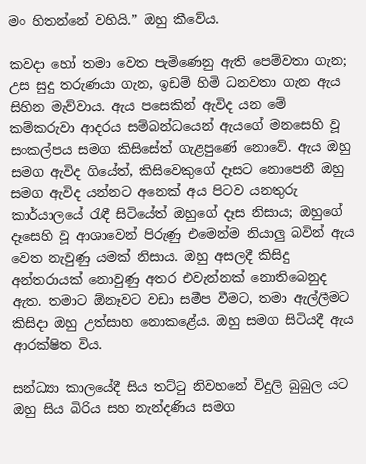මං හිතන්නේ වහියි.” ඔහු කීවේය.

කවදා හෝ තමා වෙත පැමිණෙනු ඇති පෙම්වතා ගැන; උස සුදු තරුණයා ගැන, ඉඩම් හිමි ධනවතා ගැන ඇය සිහින මැව්වාය. ඇය පසෙකින් ඇවිද යන මේ කම්කරුවා ආදරය සම්බන්ධයෙන් ඇයගේ මනසෙහි වූ සංකල්පය සමග කිසිසේත් ගැළපුණේ නොවේ. ඇය ඔහු සමග ඇවිද ගියේත්, කිසිවෙකුගේ දෑසට නොපෙනී ඔහු සමග ඇවිද යන්නට අනෙක් අය පිටව යනතුරු කාර්යාලයේ රැඳී සිටියේත් ඔහුගේ දෑස නිසාය; ඔහුගේ දෑසෙහි වූ ආශාවෙන් පිරුණු එමෙන්ම නියාලු බවින් ඇය වෙත නැවුණු යමක් නිසාය. ඔහු අසලදී කිසිදු අන්තරායක් නොවුණු අතර එවැන්නක් නොතිබෙනුද ඇත. තමාට ඕනෑවට වඩා සමීප වීමට, තමා ඇල්ලීමට කිසිදා ඔහු උත්සාහ නොකළේය. ඔහු සමග සිටියදී ඇය ආරක්ෂිත විය.

සන්ධ්‍යා කාලයේදී සිය තට්ටු නිවහනේ විදුලි බුබුල යට ඔහු සිය බිරිය සහ නැන්දණිය සමග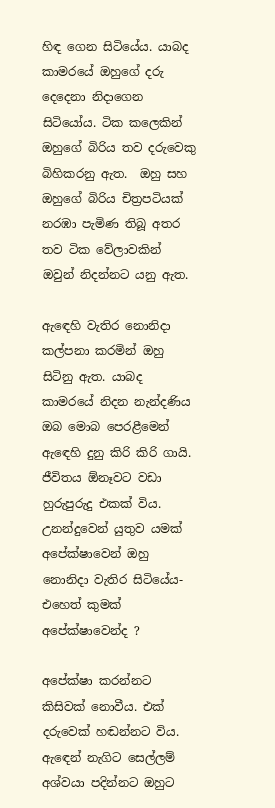හිඳ ගෙන සිටියේය. යාබද කාම‍රයේ ඔහුගේ දරු දෙදෙනා නිදාගෙන සිටියෝය. ටික කලෙකින් ඔහුගේ බිරිය තව දරුවෙකු බිහිකරනු ඇත.  ඔහු සහ ඔහුගේ බිරිය චිත්‍රපටියක් නරඹා පැමිණ තිබූ අතර තව ටික‍ වේලාවකින් ඔවුන් නිදන්නට යනු ඇත.

ඇ‍ඳෙහි වැතිර නොනිදා කල්පනා කරමින් ඔහු සිටිනු ඇත. යාබද කාම‍රයේ නිදන නැන්දණිය ඔබ මොබ පෙරළීමෙන් ඇ‍ඳෙහි දුනු කිරි කිරි ගායි. ජීවිතය ඕනෑවට වඩා හුරුපුරුදු එකක් විය. උනන්දුවෙන් යුතුව යමක් අ‍පේක්ෂාවෙන් ඔහු නොනිදා වැතිර සිටියේය- එහෙත් කුමක් අපේක්ෂාවෙන්ද ?

අපේක්ෂා කරන්නට කිසිවක් නොවීය. එක් දරුවෙක් හඬන්නට විය. ඇ‍ඳෙන් නැගිට සෙල්ලම් අශ්වයා පදින්නට ඔහුට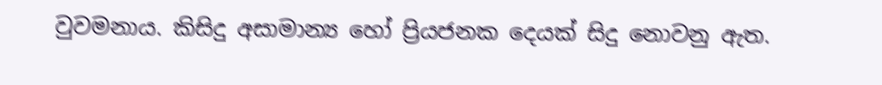වුවමනාය. කිසිදු අසාමාන්‍ය හෝ ප්‍රියජනක දෙයක් සිදු නොවනු ඇත.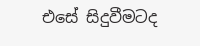එසේ සිදුවීමටද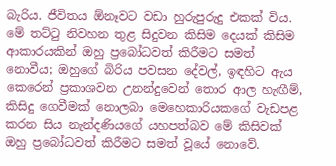බැරිය. ජීවිතය ඕනෑවට වඩා හුරුපුරුදු එකක් විය‍. මේ තට්ටු නිවහන තුළ සිදුවන කිසිම දෙයක් කිසිම ආකාරයකින් ඔහු ප්‍රබෝධවත් කිරීමට සමත් නොවීය; ඔහුගේ බිරිය පවසන දේවල්, ඉඳහිට ඇය කෙරෙන් ප්‍රකාශවන උනන්දුවෙන් තොර ආල හැඟීම්, කිසිදු ගෙවීමක් නොලබා මෙහෙකාරියකගේ වැඩපළ කරන සිය නැන්දණියගේ යහපත්බව මේ කිසිවක් ඔහු ප්‍රබෝධවත් කිරීමට සමත් වූයේ නොවේ.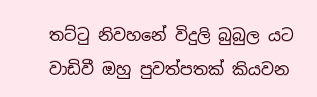තට්ටු නිවහනේ විදුලි බුබුල යට වාඩිවී ඔහු පුවත්පතක් කියවන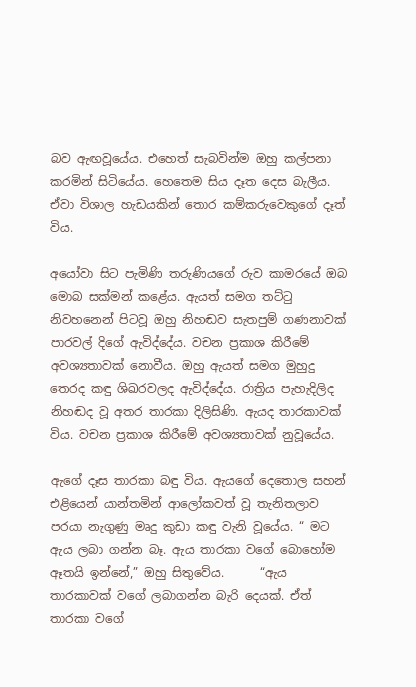බව ඇඟවූයේය. එහෙත් සැබවින්ම ඔහු කල්පනා කරමින් සිටියේය. හෙතෙම සිය දෑත දෙස බැලීය. ඒවා විශාල හැඩයකින් තොර කම්කරුවෙකුගේ දෑත් විය.

අයෝවා සිට පැමිණි තරුණියගේ රුව කාමරයේ ඔබ මොබ සක්මන් කළේය. ඇයත් සමග තට්ටු නිවහනෙන් පිටවූ ඔහු නිහඬව සැතපුම් ගණනාවක් පාරවල් දිගේ ඇවිද්දේය. වචන ප්‍රකාශ කිරීමේ අවශ්‍යතාවක් නොවීය. ඔහු ඇයත් සමග මුහුදු තෙරද කඳු ශිඛරවලද ඇවිද්දේය. රාත්‍රිය පැහැදිලිද නිහඬද වූ අතර තාරකා දිලිසිණි. ඇයද තාරකාවක් විය. වචන ප්‍රකාශ කිරීමේ අවශ්‍යතාවක් නුවූයේය.

ඇගේ ‍දෑස තාරකා බඳු විය. ඇ‍යගේ දෙතොල සහන් එළියෙන් යාන්තමින් ආ‍ලෝකවත් වූ තැනිතලාව පරයා නැගුණු මෘදු කුඩා කඳු වැනි වූයේය. “ මට ඇය ලබා ගන්න බෑ. ඇය තාරකා වගේ බොහෝම ඈතයි ඉන්නේ,” ඔහු සිතුවේය.      “ඇය තාරකාවක් වගේ ලබාගන්න බැරි දෙයක්. ඒත් තාරකා වගේ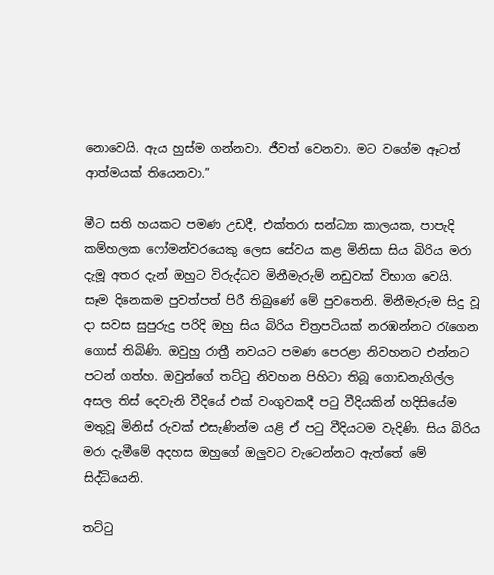නොවෙයි. ඇය හුස්ම ගන්නවා. ජීවත් වෙනවා. මට වගේම ඈටත් ආත්මයක් තියෙනවා.”

මීට සති හයකට පමණ උඩදී, එක්තරා සන්ධ්‍යා කාලයක, පාපැදි කම්හලක ෆෝමන්වරයෙකු ලෙස සේවය කළ මිනිසා සිය බිරිය මරා දැමූ අතර දැන් ඔහුට විරුද්ධව මිනීමැරුම් නඩුවක් විභාග වෙයි. සෑම දිනෙකම පුවත්පත් පිරී තිබුණේ මේ පුවතෙනි. මිනීමැරුම සිදු වූ දා සවස සුපුරුදු පරිදි ඔහු සිය බිරිය චිත්‍රපටියක් නරඹන්නට රැගෙන ගොස් තිබිණි. ඔවුහු රාත්‍රී නවයට පමණ පෙරළා නිවහනට එන්නට පටන් ගත්හ. ඔවුන්ගේ තට්ටු නිවහන පිහිටා තිබූ ගොඩනැගිල්ල අසල තිස් දෙවැනි වීදියේ එක් වංගුවකදී පටු වීදියකින් හදිසියේම මතුවූ මිනිස් රුවක් එසැණින්ම යළි ඒ පටු වීදියටම වැදිණි. සිය බිරිය මරා දැමීමේ අදහස ඔහුගේ ඔලුවට වැටෙන්නට ඇත්තේ මේ සිද්ධියෙනි.

තට්ටු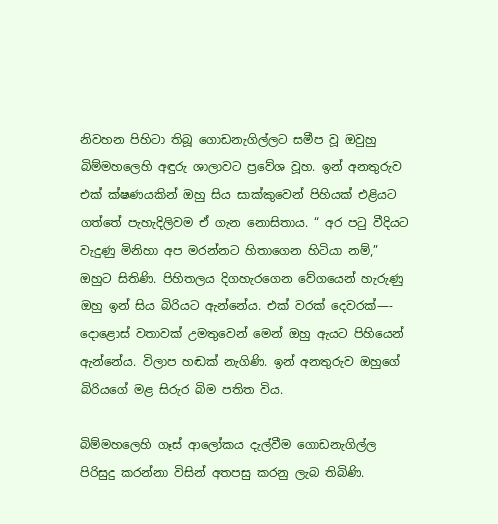නිවහන පිහිටා තිබූ ගොඩනැගිල්ලට සමීප වූ ඔවුහු බිම්මහලෙහි අඳුරු ශාලාවට ප්‍රවේශ වූහ. ඉන් අනතුරුව එක් ක්ෂණයකින් ඔහු සිය සාක්කුවෙන් පිහියක් එළියට ගත්තේ පැහැදිලිවම ඒ ගැන නොසිතාය. “ අර පටු වීදියට වැදුණු මිනිහා අප මරන්නට හිතාගෙන හිටියා නම්,” ඔහුට සිතිණි. පිහිතලය දිගහැරගෙන වේගයෙන් හැරු‍ණු ඔහු ඉන් සිය බිරියට ඇන්නේය. එක් වරක් දෙවරක්—- දොළොස් වතාවක් උමතුවෙන් මෙන් ඔහු ඇයට පිහියෙන් ඇන්නේය. විලාප හඬක් නැගිණි. ඉන් අනතුරුව ඔහුගේ බිරියගේ මළ සිරුර බිම පතිත විය.

බිම්මහලෙහි ගෑස් ආ‍‍ලෝකය දැල්වීම ගොඩනැගිල්ල පිරිසුදු කරන්නා විසින් අතපසු ‍කරනු ලැබ තිබිණි.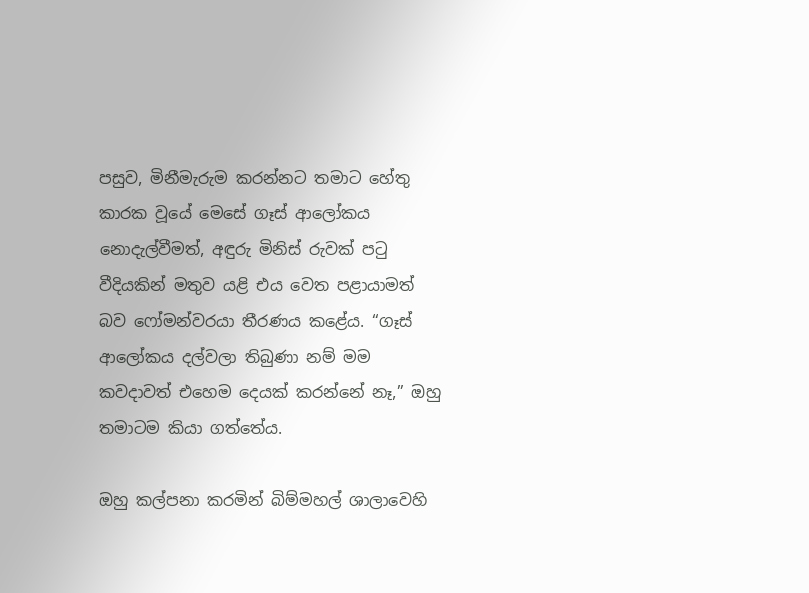පසුව, මිනීමැරුම කරන්නට තමාට හේතු කාරක වූයේ මෙසේ ගෑස් ආලෝකය නොදැල්වීමත්, අඳුරු මිනිස් රුවක් පටු වීදියකින් මතුව යළි එය වෙත පළායාමත් බව ෆෝමන්වරයා තීරණය කළේය. “ගෑස් ආලෝකය දල්වලා තිබුණා නම් මම කවදාවත් එහෙම දෙයක් කරන්නේ නෑ,” ඔහු තමාටම කියා ගත්තේය.

ඔහු කල්පනා කරමින් බිම්මහල් ශාලාවෙහි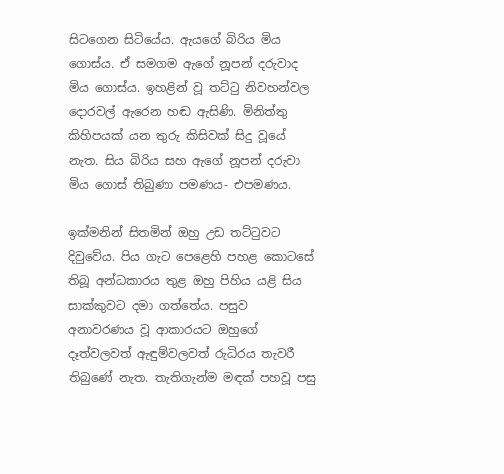සිටගෙන සිටියේය. ඇයගේ බිරිය මිය ගොස්ය. ඒ සමගම ඇගේ නූපන් දරුවාද මිය ගොස්ය. ඉහළින් වූ තට්ටු නිවහන්වල දොරවල් ඇරෙන හඬ ඇසිණි. මිනිත්තු කිහිපයක් යන තුරු කිසිවක් සිදු වූයේ නැත. සිය බිරිය සහ ඇගේ නූපන් දරුවා මිය ගොස් තිබුණා පමණය- එපමණය.

ඉක්මනින් සිතමින් ඔහු උඩ තට්ටුවට දිවුවේය. පිය ගැට පෙළෙහි පහළ කොටසේ තිබූ අන්ධකාරය තුළ ඔහු පිහිය යළි සිය සාක්කුවට දමා ගත්තේය. පසුව අනාවරණය වූ ආකාරයට ඔහුගේ දෑත්වලවත් ඇඳුම්වලවත් රුධිරය තැවරී තිබුණේ නැත. තැතිගැන්ම මඳක් පහවූ පසු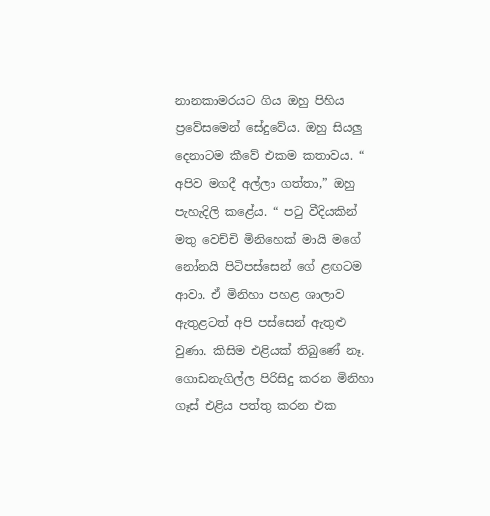නානකාමරයට ගිය ඔහු පිහිය ප්‍රවේසමෙන් සේදුවේය. ඔහු සියලු දෙනාටම කීවේ එකම කතාවය. “ අපිව මගදී අල්ලා ගත්තා,” ඔහු පැහැදිලි කළේය. “ පටු වීදියකින් මතු වෙච්චි මිනිහෙක් මායි මගේ නෝනයි පිටිපස්සෙන් ගේ ළඟටම ආවා. ඒ මිනිහා පහළ ශාලාව ඇතුළටත් අපි පස්සෙන් ඇතුළු වුණා. කිසිම එළියක් තිබුණේ නෑ. ගොඩනැගිල්ල පිරිසිදු කරන මිනිහා ගෑස් එළිය පත්තු කරන එක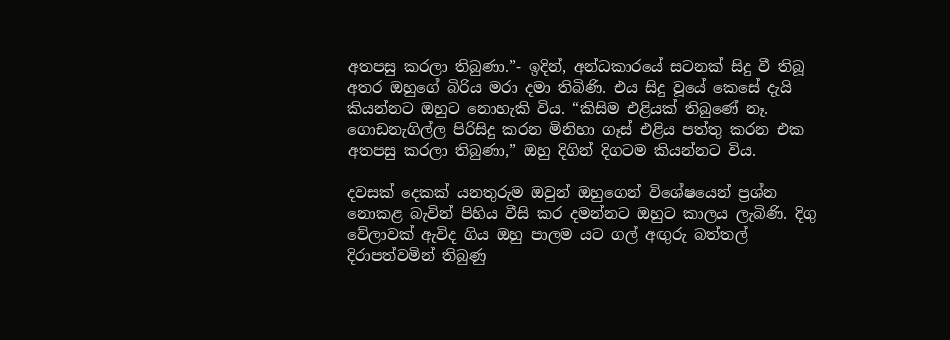අතපසු කරලා තිබුණා.”- ඉදින්, අන්ධකාරයේ සටනක් සිදු වී තිබූ අතර ඔහුගේ බිරිය මරා දමා තිබිණි. එය සිදු වූයේ කෙසේ දැයි කියන්නට ඔහුට නොහැකි විය. “කිසිම එළියක් තිබුණේ නෑ. ගොඩනැගිල්ල පිරිසිදු කරන මිනිහා ගෑස් එළිය පත්තු කරන එක අතපසු කරලා තිබුණා,” ඔහු දිගින් දිගටම කියන්නට විය.

දවසක් දෙකක් යනතුරුම ඔවුන් ඔහුගෙන් විශේෂයෙන් ප්‍රශ්න නොකළ බැවින් පිහිය වීසි කර දමන්නට ඔහුට කාලය ලැබිණි. දිගු වේලාවක් ඇවිද ගිය ඔහු පාලම යට ගල් අඟුරු බත්තල් දිරාපත්වමින් තිබුණු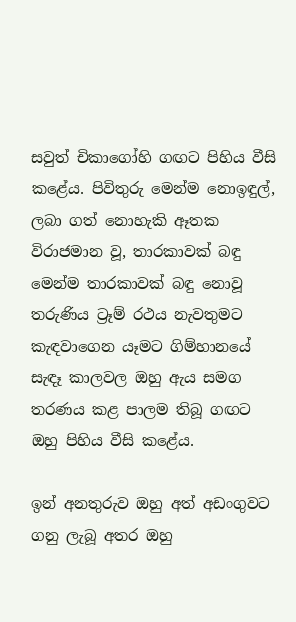සවුත් චිකාගෝහි ගඟට පිහිය වීසි කළේය. පිවිතුරු මෙන්ම නොඉඳුල්, ලබා ගත් නොහැකි ඈතක විරාජමාන වූ, තාරකාවක් බඳු මෙන්ම තාරකාවක් බඳු නොවූ තරුණිය ට්‍රෑම් රථය නැවතුමට කැඳවාගෙන යෑමට ගිම්හා‍නයේ සැඳෑ කාලවල ඔහු ඇය සමග තරණය කළ පාලම තිබූ ගඟට ඔහු පිහිය වීසි කළේය.

ඉන් අනතුරුව ඔහු අත් අඩංගුවට ගනු ලැබූ අතර ඔහු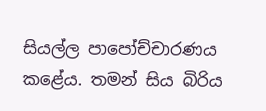සියල්ල පාපෝච්චාරණය කළේය. තමන් සිය බිරිය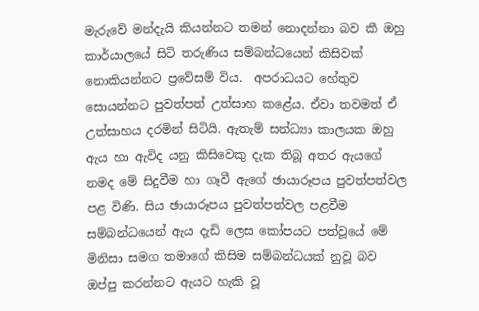මැරුවේ මන්දැයි කියන්නට තමන් නොදන්නා බව කී ඔහු  කාර්යාලයේ සිටි තරුණිය සම්බන්ධයෙන් කිසිවක් නොකියන්නට ප්‍රවේසම් විය.  අපරාධයට හේතුව සොයන්නට පුවත්පත් උත්සාහ කළේය. ඒවා තවමත් ඒ උත්සාහය දරමින් සිටියි. ඇතැම් සන්ධ්‍යා කාලයක ඔහු ඇය හා ඇවිද යනු කිසිවෙකු දැක තිබූ අතර ඇයගේ නමද මේ සිදුවීම හා ගෑවී ඇගේ ඡායාරූපය පුවත්පත්වල පළ විණි. සිය ඡායාරූපය පුවත්පත්වල පළවීම සම්බන්ධයෙන් ඇය දැඩි ලෙස කෝපයට පත්වූයේ මේ මිනිසා සමග තමාගේ කිසිම සම්බන්ධයක් නුවූ බව ඔප්පු කරන්නට ඇයට හැකි වූ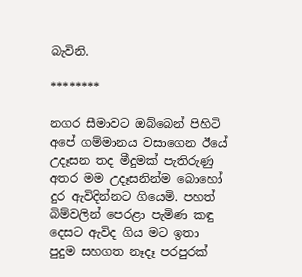බැවිනි.

********

නගර සීමාවට ඔබ්බෙන් පිහිටි අපේ ගම්මානය වසාගෙන ඊයේ උදෑසන තද මීදුමක් පැතිරුණු අතර මම උදෑසනින්ම බොහෝ දුර ඇවිදින්නට ගියෙමි. පහත් බිම්වලින් පෙරළා පැමිණ කඳු දෙසට ඇවිද ගිය මට ඉතා පුදුම සහගත නෑදෑ පරපුරක්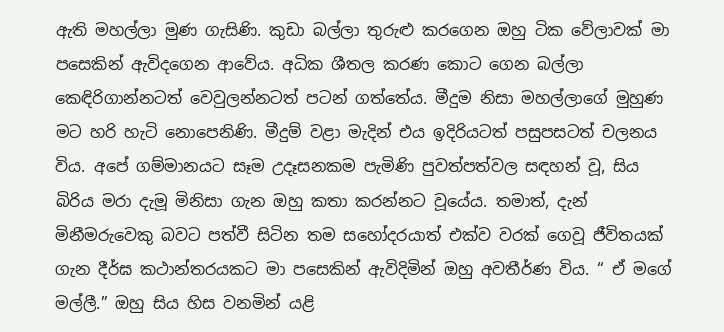ඇති මහල්ලා මුණ ගැසිණි. කුඩා බල්ලා තුරුළු කරගෙන ඔහු ‍ටික වේලාවක් මා පසෙකින් ඇවිදගෙන ආවේය. අධික ශීතල කරණ කොට ගෙන බල්ලා කෙඳිරිගාන්නටත් වෙවුලන්නටත් පටන් ගත්තේය. මීදුම නිසා මහල්ලාගේ මුහුණ මට හරි හැටි නොපෙනිණි. මීදුම් වළා මැදින් එය ඉදිරියටත් පසුපසටත් චලනය විය. අපේ ගම්මානයට සෑම උදෑසනකම පැමිණි පුවත්පත්වල සඳහන් වූ, සිය බිරිය මරා දැමූ මිනිසා ගැන ඔහු කතා කරන්නට වූයේය. තමාත්, දැන් මිනීමරුවෙකු බවට පත්වී සිටින තම සහෝදරයාත් එක්ව වරක් ගෙවූ ජීවිතයක් ගැන දීර්ඝ කථාන්තරයකට මා පසෙකින් ඇවිදිමින් ඔහු අවතීර්ණ විය. “ ඒ මගේ මල්ලී.” ඔහු සිය හිස වනමින් යළි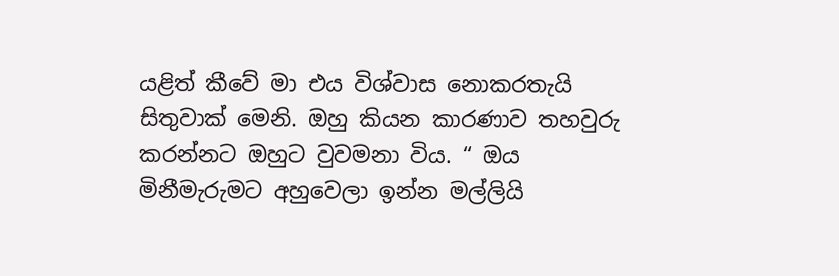යළිත් කීවේ මා එය විශ්වාස නොකරතැයි සිතුවාක් මෙනි. ඔහු කියන කාරණාව තහවුරු කරන්නට ඔහුට වුවමනා විය. “ ඔය මිනීමැරුමට අහුවෙලා ඉන්න මල්ලියි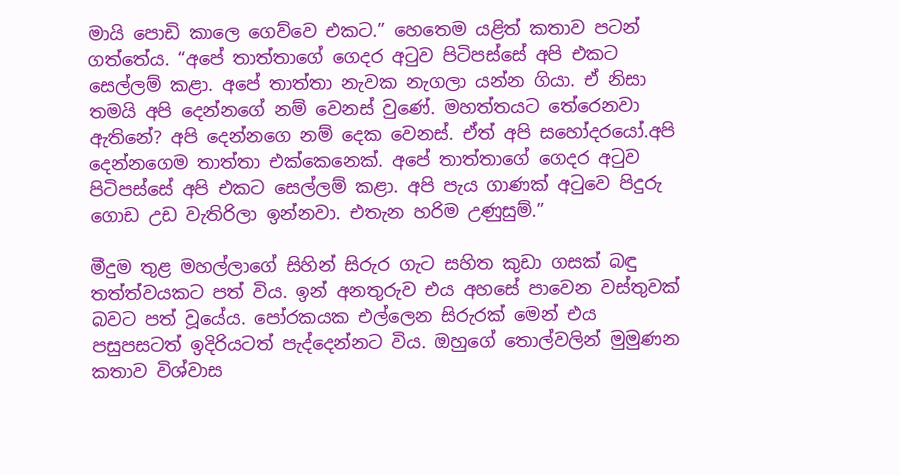මායි පොඩි කාලෙ ගෙව්වෙ එකට.” හෙතෙම යළිත් කතාව පටන් ගත්තේය. “අපේ තාත්තාගේ ‍ගෙදර අටුව පිටිපස්සේ අපි එකට සෙල්ලම් කළා. අපේ තාත්තා නැවක නැගලා යන්න ගියා. ඒ නිසා තමයි අපි දෙන්නගේ නම් වෙනස් වුණේ. මහත්තයට තේරෙනවා ඇතිනේ? අපි දෙන්නගෙ නම් දෙක වෙනස්. ඒත් අපි සහෝදරයෝ.අපි දෙන්නගෙම තාත්තා එක්කෙනෙක්. අපේ තාත්තාගේ ගෙදර අටුව පිටිපස්සේ අපි එකට සෙල්ලම් කළා. අපි පැය ගාණක් අටුවෙ පිදුරු ගොඩ උඩ වැතිරිලා ඉන්නවා‍‍. එතැන හරිම උණුසුම්.”

මීදුම තුළ මහල්ලාගේ සිහින් සිරුර ගැට සහිත කුඩා ගසක් බඳු තත්ත්වයකට පත් විය. ඉන් අනතුරුව එය අහසේ පාවෙන වස්තුවක් බවට පත් වූයේය. පෝරකයක එල්ලෙන සිරුරක් මෙන් එය පසුපසටත් ඉදිරියටත් පැද්දෙන්නට විය. ඔහුගේ තොල්වලින් මුමුණන කතාව විශ්වාස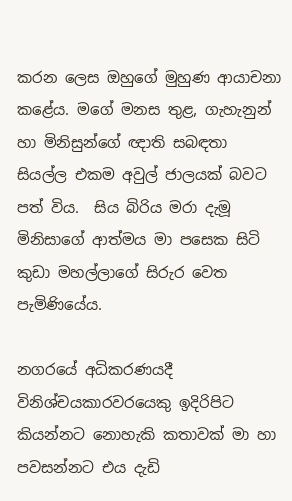කරන ලෙස ඔහුගේ මුහුණ ආයාචනා කළේය. මගේ මනස තුළ, ගැහැනුන් හා මිනිසුන්ගේ ඥාති සබඳතා සියල්ල එකම අවුල් ජාලයක් බවට පත් විය.  සිය බිරිය මරා දැමූ මිනිසාගේ ආත්මය මා පසෙක සිටි කුඩා මහල්ලාගේ සිරුර වෙත පැමිණියේය.

නගරයේ අධිකරණයදී විනිශ්චයකාරවරයෙකු ඉදිරිපිට කියන්නට නොහැකි කතාවක් මා හා පවසන්නට එය දැඩි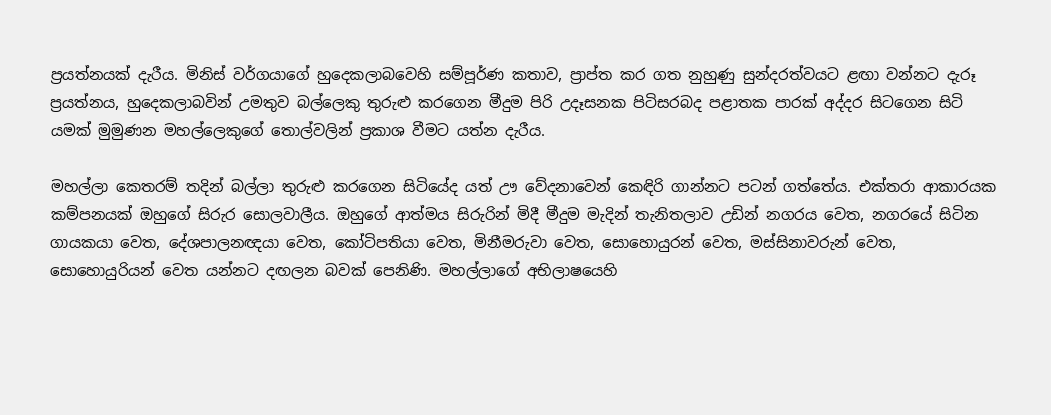ප්‍රයත්නයක් දැරීය. මිනිස් වර්ගයාගේ හුදෙකලාබවෙහි සම්පූර්ණ කතාව, ප්‍රාප්ත කර ගත නුහුණු සුන්දරත්වයට ළඟා වන්නට දැරූ ප්‍රයත්නය, හුදෙකලාබවින් උමතුව බල්ලෙකු තුරුළු කරගෙන මීදුම පිරි උදෑසනක පිටිසරබද පළාතක පාරක් අද්දර සිටගෙන සිටි යමක් මුමුණන මහල්ලෙකුගේ තොල්වලින් ප්‍රකාශ වීමට යත්න දැරීය.

මහල්ලා කෙතරම් තදින් බල්ලා තුරුළු කරගෙන සිටියේද යත් ඌ වේදනාවෙන් කෙඳිරි ගාන්නට පටන් ගත්තේය. එක්තරා ආකාරයක කම්පනයක් ඔහුගේ සිරුර සොලවාලීය. ඔහුගේ ආත්මය සිරුරින් මිදී මීදුම මැදින් තැනිතලාව උඩින් නගරය වෙත, නගරයේ සිටින ගායකයා වෙත, දේශපාලනඥයා වෙත, කෝටිපතියා වෙත, මිනීමරුවා වෙත, සොහොයුරන් වෙත, මස්සිනාවරුන් වෙත, සොහොයුරියන් වෙත යන්නට දඟලන බවක් පෙනිණි. මහල්ලාගේ අභිලාෂයෙහි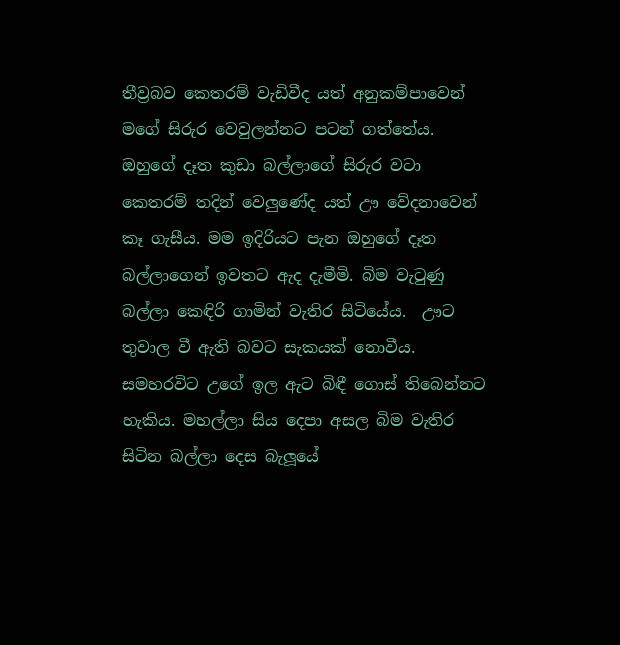තීව්‍රබව කෙතරම් වැඩිවීද යත් අනුකම්පාවෙන් මගේ සිරුර වෙවුලන්නට පටන් ගත්තේය. ඔහුගේ දෑත කුඩා බල්ලාගේ සිරුර වටා කෙතරම් තදින් වෙලුණේද යත් ඌ වේදනාවෙන් කෑ ගැසීය. මම ඉදිරියට පැන ඔහුගේ දෑත බල්ලාගෙන් ඉවතට ඇද දැමීමි. බිම වැටුණු බල්ලා කෙඳිරි ගාමින් වැතිර සිටියේය.  ඌට තුවාල වී ඇති බවට සැකයක් නොවීය. සමහරවිට උගේ ඉල ඇට බිඳී ගොස් තිබෙන්නට හැකිය. මහල්ලා සිය දෙපා අසල බිම වැතිර සිටින බල්ලා දෙස බැලූයේ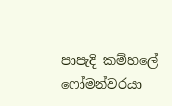පාපැදි කම්හලේ ෆෝමන්වරයා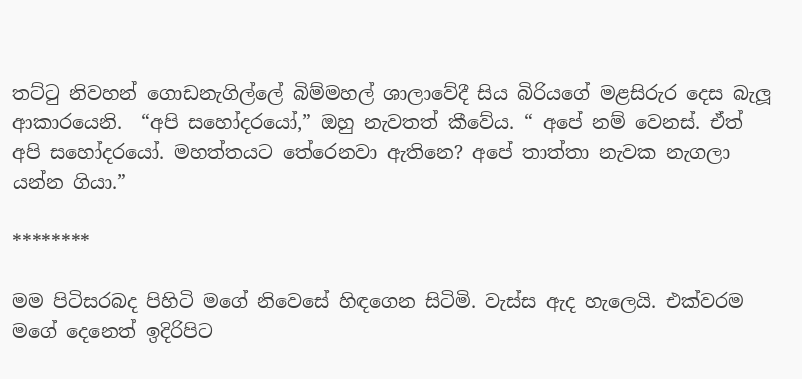තට්ටු නිවහන් ගොඩනැගිල්ලේ බිම්මහල් ශාලාවේදී සිය බිරියගේ මළසිරුර දෙස බැලූ ආකාරයෙනි.  “අපි සහෝදරයෝ,” ඔහු නැවතත් කීවේය. “ අපේ නම් වෙනස්. ඒත් අපි සහෝදරයෝ. මහත්තයට තේරෙනවා ඇතිනෙ? අපේ තාත්තා නැවක නැගලා යන්න ගියා.”

********

මම පිටිසරබද පිහිටි මගේ නිවෙසේ හිඳගෙන සිටිමි. වැස්ස ඇද හැලෙයි. එක්වරම මගේ දෙනෙත් ඉදිරිපිට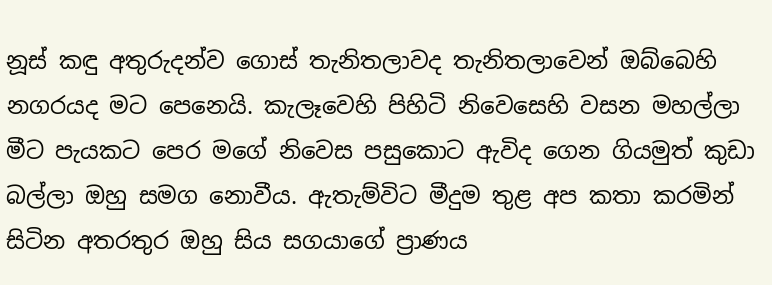නූස් කඳු අතුරුදන්ව ගොස් තැනිතලාවද තැනිතලාවෙන් ඔබ්බෙහි නගරයද මට පෙනෙයි. කැලෑවෙහි පිහිටි නිවෙසෙහි වසන මහල්ලා මීට පැයකට පෙර මගේ නිවෙස පසුකොට ඇවිද ගෙන ගියමුත් කුඩා බල්ලා ඔහු සමග නොවීය. ඇතැම්විට මීදුම තුළ අප කතා කරමින් සිටින අතරතුර ඔහු සිය සගයාගේ ප්‍රාණය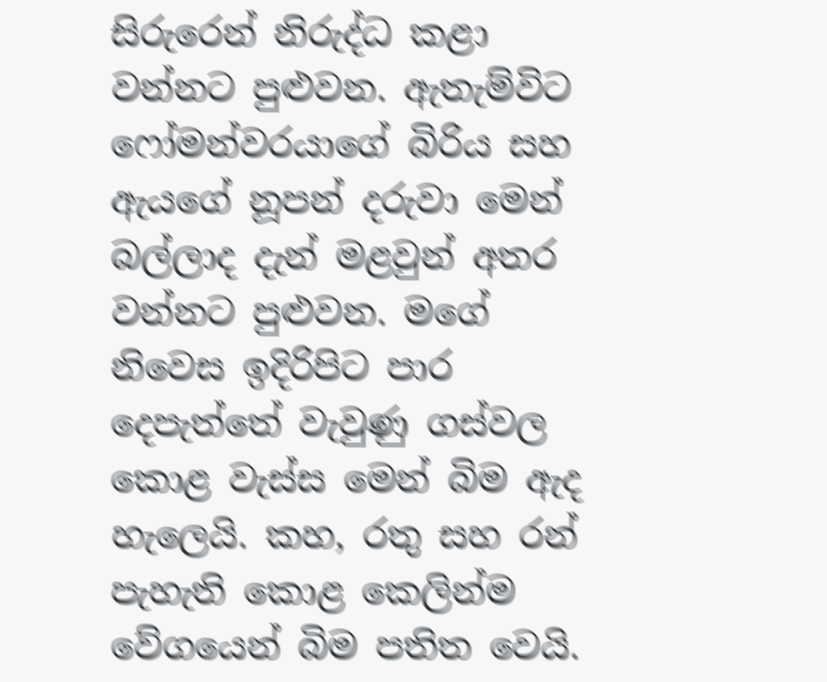සිරුරෙන් නිරුද්ධ කළා වන්නට පුළුවන. ඇතැම්විට ෆෝමන්වරයාගේ බිරිය සහ ඇයගේ නූපන් දරුවා මෙන් බල්ලාද දැන් මළවුන් අතර වන්නට පුළුවන. මගේ නිවෙස ඉදිරිපිට පාර දෙපැත්තේ වැවුණු ගස්වල කොළ වැස්ස මෙන් බිම ඇද හැලෙයි. කහ, රතු සහ රන් පැහැති කොළ කෙලින්ම වේගයෙන් බිම පතිත වෙයි.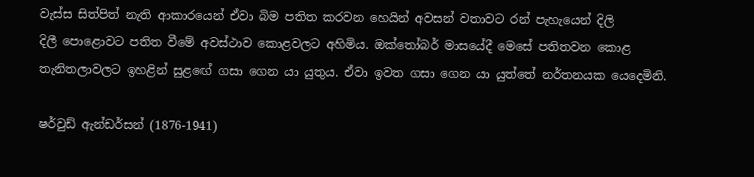වැස්ස සිත්පිත් නැති ආකාරයෙන් ඒවා බිම පතිත කරවන හෙයින් අවසන් වතාවට රන් පැහැයෙන් දිලි දිලී ‍පොළොවට පතිත වීමේ අවස්ථාව කොළවලට අහිමිය. ඔක්තෝබර් මාසයේදී මෙසේ පතිතවන කොළ තැනිතලාවලට ඉහළින් සුළ‍ඟේ ගසා ගෙන යා යුතුය. ඒවා ඉවත ගසා ගෙන යා යුත්තේ නර්තනයක යෙදෙමිනි.

ෂර්වුඩ් ඇන්ඩර්සන් (1876-1941)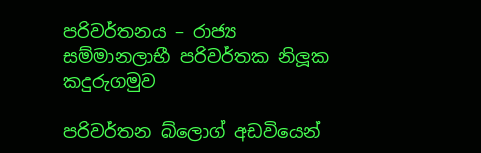පරිවර්තනය – රාජ්‍ය සම්මානලාභී පරිවර්තක නිලූක කදුරුගමුව

පරිවර්තන බ්ලොග් අඩවියෙන්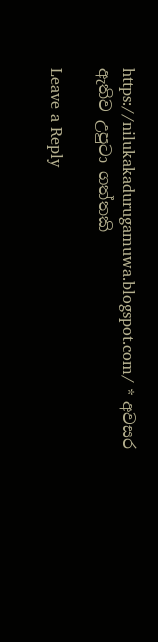https://nilukakadurugamuwa.blogspot.com/ * අවසර ඇතිව උපුටා ගත්තකි

Leave a Reply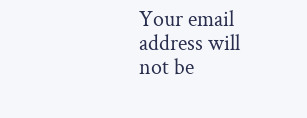Your email address will not be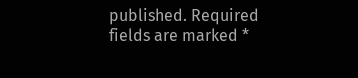published. Required fields are marked *